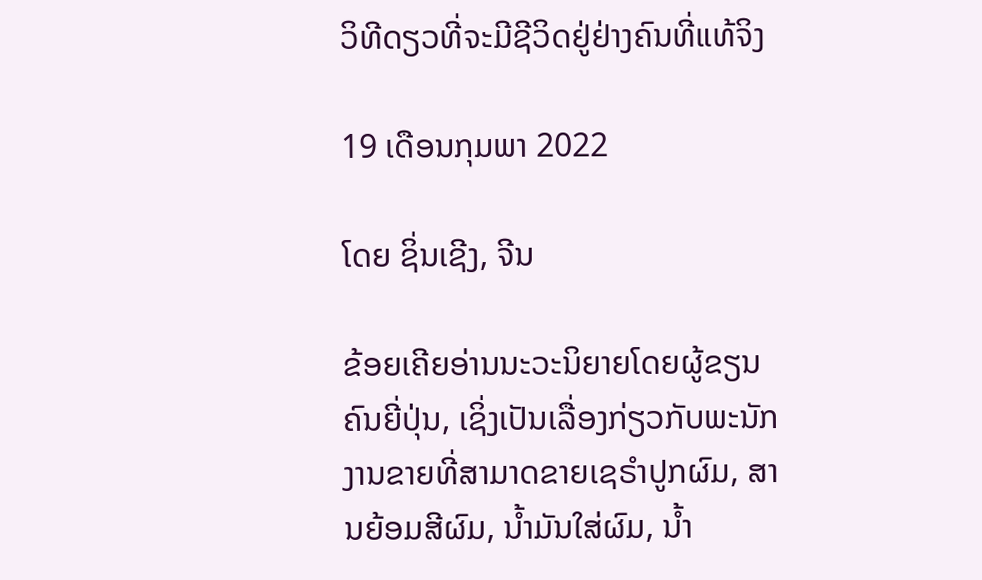ວິທີດຽວທີ່ຈະມີຊີວິດຢູ່ຢ່າງຄົນທີ່ແທ້ຈິງ

19 ເດືອນກຸມພາ 2022

ໂດຍ ຊິ່ນເຊີງ, ຈີນ

ຂ້ອຍເຄີຍອ່ານນະວະນິຍາຍໂດຍຜູ້ຂຽນຄົນຍີ່ປຸ່ນ, ເຊິ່ງເປັນເລື່ອງກ່ຽວກັບພະນັກງານຂາຍທີ່ສາມາດຂາຍເຊຣຳປູກຜົມ, ສານຍ້ອມສີຜົມ, ນໍ້າມັນໃສ່ຜົມ, ນໍ້າ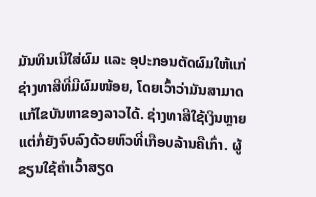ມັນທິນເນີໃສ່ຜົມ ແລະ ອຸປະກອນຕັດຜົມໃຫ້ແກ່ຊ່າງທາສີທີ່ມີຜົມໜ້ອຍ, ໂດຍເວົ້າວ່າມັນສາມາດແກ້ໄຂບັນຫາຂອງລາວໄດ້. ຊ່າງທາສີໃຊ້ເງິນຫຼາຍ ແຕ່ກໍ່ຍັງຈົບລົງດ້ວຍຫົວທີ່ເກືອບລ້ານຄືເກົ່າ. ຜູ້ຂຽນໃຊ້ຄຳເວົ້າສຽດ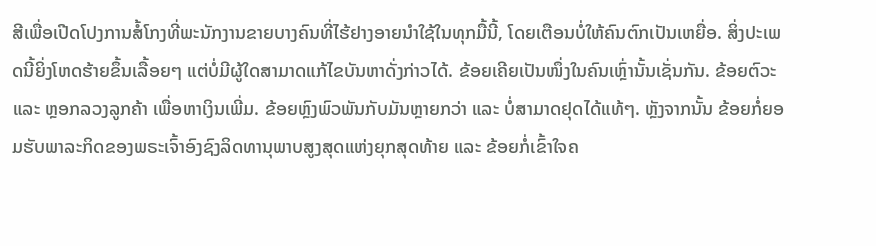ສີເພື່ອເປີດໂປງການສໍ້ໂກງທີ່ພະນັກງານຂາຍບາງຄົນທີ່ໄຮ້ຢາງອາຍນໍາໃຊ້ໃນທຸກມື້ນີ້, ໂດຍເຕືອນບໍ່ໃຫ້ຄົນຕົກເປັນເຫຍື່ອ. ສິ່ງປະເພດນີ້ຍິ່ງໂຫດຮ້າຍຂຶ້ນເລື້ອຍໆ ແຕ່ບໍ່ມີຜູ້ໃດສາມາດແກ້ໄຂບັນຫາດັ່ງກ່າວໄດ້. ຂ້ອຍເຄີຍເປັນໜຶ່ງໃນຄົນເຫຼົ່ານັ້ນເຊັ່ນກັນ. ຂ້ອຍຕົວະ ແລະ ຫຼອກລວງລູກຄ້າ ເພື່ອຫາເງິນເພີ່ມ. ຂ້ອຍຫຼົງພົວພັນກັບມັນຫຼາຍກວ່າ ແລະ ບໍ່ສາມາດຢຸດໄດ້ແທ້ໆ. ຫຼັງຈາກນັ້ນ ຂ້ອຍກໍ່ຍອມຮັບພາລະກິດຂອງພຣະເຈົ້າອົງຊົງລິດທານຸພາບສູງສຸດແຫ່ງຍຸກສຸດທ້າຍ ແລະ ຂ້ອຍກໍ່ເຂົ້າໃຈຄ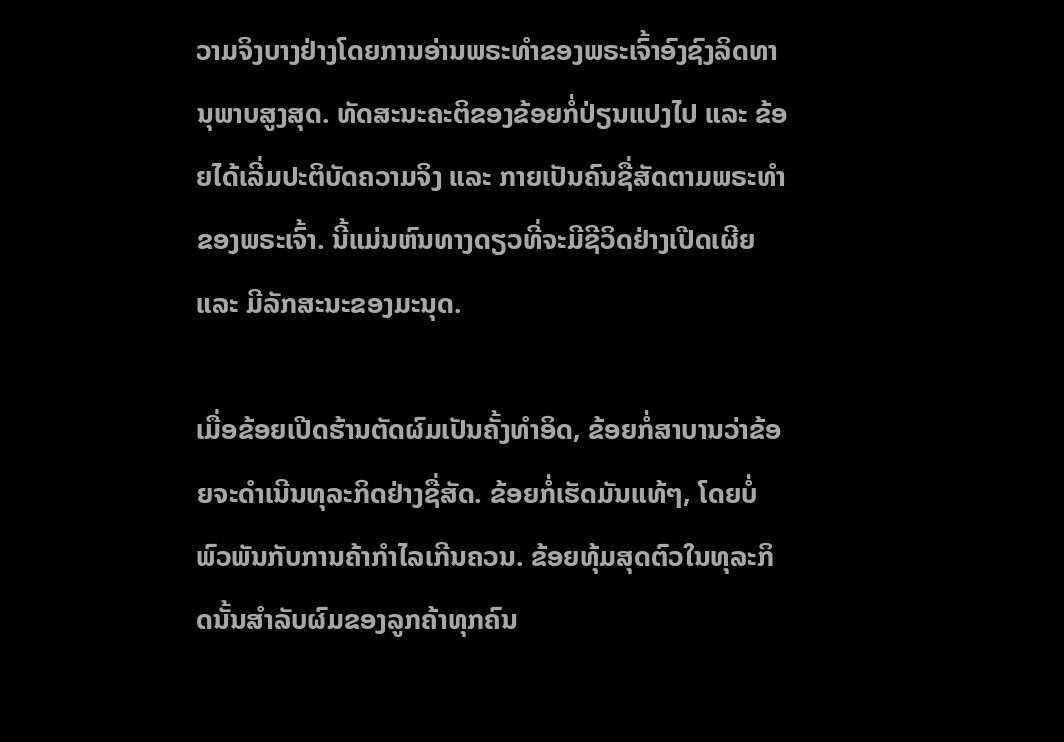ວາມຈິງບາງຢ່າງໂດຍການອ່ານພຣະທຳຂອງພຣະເຈົ້າອົງຊົງລິດທານຸພາບສູງສຸດ. ທັດສະນະຄະຕິຂອງຂ້ອຍກໍ່ປ່ຽນແປງໄປ ແລະ ຂ້ອຍໄດ້ເລີ່ມປະຕິບັດຄວາມຈິງ ແລະ ກາຍເປັນຄົນຊື່ສັດຕາມພຣະທຳຂອງພຣະເຈົ້າ. ນີ້ແມ່ນຫົນທາງດຽວທີ່ຈະມີຊີວິດຢ່າງເປີດເຜີຍ ແລະ ມີລັກສະນະຂອງມະນຸດ.

ເມື່ອຂ້ອຍເປີດຮ້ານຕັດຜົມເປັນຄັ້ງທຳອິດ, ຂ້ອຍກໍ່ສາບານວ່າຂ້ອຍຈະດຳເນີນທຸລະກິດຢ່າງຊື່ສັດ. ຂ້ອຍກໍ່ເຮັດມັນແທ້ໆ, ໂດຍບໍ່ພົວພັນກັບການຄ້າກຳໄລເກີນຄວນ. ຂ້ອຍທຸ້ມສຸດຕົວໃນທຸລະກິດນັ້ນສຳລັບຜົມຂອງລູກຄ້າທຸກຄົນ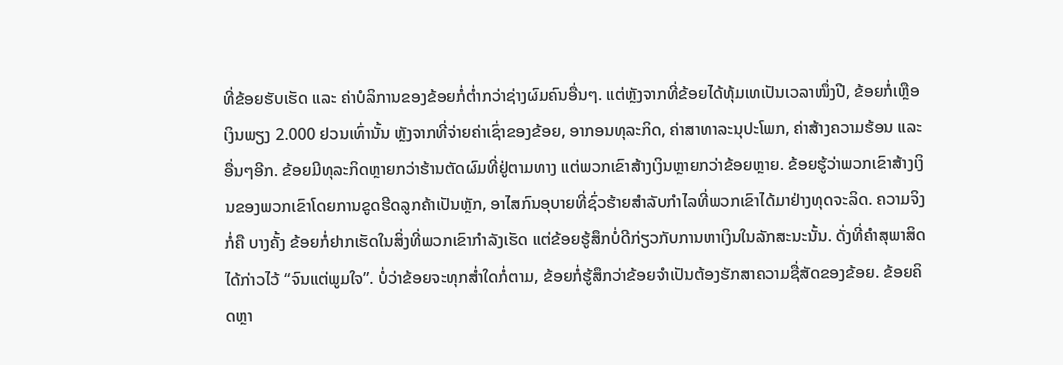ທີ່ຂ້ອຍຮັບເຮັດ ແລະ ຄ່າບໍລິການຂອງຂ້ອຍກໍ່ຕໍ່າກວ່າຊ່າງຜົມຄົນອື່ນໆ. ແຕ່ຫຼັງຈາກທີ່ຂ້ອຍໄດ້ທຸ້ມເທເປັນເວລາໜຶ່ງປີ, ຂ້ອຍກໍ່ເຫຼືອເງິນພຽງ 2.000 ຢວນເທົ່ານັ້ນ ຫຼັງຈາກທີ່ຈ່າຍຄ່າເຊົ່າຂອງຂ້ອຍ, ອາກອນທຸລະກິດ, ຄ່າສາທາລະນຸປະໂພກ, ຄ່າສ້າງຄວາມຮ້ອນ ແລະ ອື່ນໆອີກ. ຂ້ອຍມີທຸລະກິດຫຼາຍກວ່າຮ້ານຕັດຜົມທີ່ຢູ່ຕາມທາງ ແຕ່ພວກເຂົາສ້າງເງິນຫຼາຍກວ່າຂ້ອຍຫຼາຍ. ຂ້ອຍຮູ້ວ່າພວກເຂົາສ້າງເງິນຂອງພວກເຂົາໂດຍການຂູດຮີດລູກຄ້າເປັນຫຼັກ, ອາໄສກົນອຸບາຍທີ່ຊົ່ວຮ້າຍສຳລັບກຳໄລທີ່ພວກເຂົາໄດ້ມາຢ່າງທຸດຈະລິດ. ຄວາມຈິງກໍ່ຄື ບາງຄັ້ງ ຂ້ອຍກໍ່ຢາກເຮັດໃນສິ່ງທີ່ພວກເຂົາກຳລັງເຮັດ ແຕ່ຂ້ອຍຮູ້ສຶກບໍ່ດີກ່ຽວກັບການຫາເງິນໃນລັກສະນະນັ້ນ. ດັ່ງທີ່ຄຳສຸພາສິດໄດ້ກ່າວໄວ້ “ຈົນແຕ່ພູມໃຈ”. ບໍ່ວ່າຂ້ອຍຈະທຸກສໍ່າໃດກໍ່ຕາມ, ຂ້ອຍກໍ່ຮູ້ສຶກວ່າຂ້ອຍຈຳເປັນຕ້ອງຮັກສາຄວາມຊື່ສັດຂອງຂ້ອຍ. ຂ້ອຍຄິດຫຼາ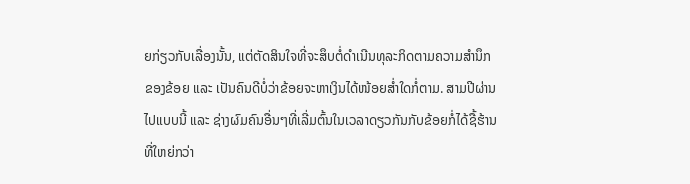ຍກ່ຽວກັບເລື່ອງນັ້ນ, ແຕ່ຕັດສິນໃຈທີ່ຈະສຶບຕໍ່ດຳເນີນທຸລະກິດຕາມຄວາມສຳນຶກຂອງຂ້ອຍ ແລະ ເປັນຄົນດີບໍ່ວ່າຂ້ອຍຈະຫາເງິນໄດ້ໜ້ອຍສໍ່າໃດກໍ່ຕາມ. ສາມປີຜ່ານໄປແບບນີ້ ແລະ ຊ່າງຜົມຄົນອື່ນໆທີ່ເລີ່ມຕົ້ນໃນເວລາດຽວກັນກັບຂ້ອຍກໍ່ໄດ້ຊື້ຮ້ານທີ່ໃຫຍ່ກວ່າ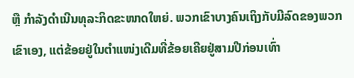ຫຼື ກຳລັງດຳເນີນທຸລະກິດຂະໜາດໃຫຍ່. ພວກເຂົາບາງຄົນເຖິງກັບມີລົດຂອງພວກເຂົາເອງ, ແຕ່ຂ້ອຍຢູ່ໃນຕໍາແໜ່ງເດີມທີ່ຂ້ອຍເຄີຍຢູ່ສາມປີກ່ອນເທົ່າ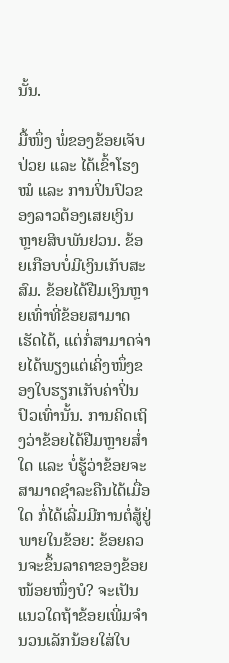ນັ້ນ.

ມື້ໜຶ່ງ ພໍ່ຂອງຂ້ອຍເຈັບປ່ວຍ ແລະ ໄດ້ເຂົ້າໂຮງໝໍ ແລະ ການປິ່ນປົວຂອງລາວຕ້ອງເສຍເງິນຫຼາຍສິບພັນຢວນ. ຂ້ອຍເກືອບບໍ່ມີເງິນເກັບສະສົມ. ຂ້ອຍໄດ້ຢືມເງິນຫຼາຍເທົ່າທີ່ຂ້ອຍສາມາດເຮັດໄດ້, ແຕ່ກໍ່ສາມາດຈ່າຍໄດ້ພຽງແຕ່ເຄິ່ງໜຶ່ງຂອງໃບຮຽກເກັບຄ່າປິ່ນປົວເທົ່ານັ້ນ. ການຄິດເຖິງວ່າຂ້ອຍໄດ້ຢືມຫຼາຍສໍ່າໃດ ແລະ ບໍ່ຮູ້ວ່າຂ້ອຍຈະສາມາດຊໍາລະຄືນໄດ້ເມື່ອໃດ ກໍ່ໄດ້ເລີ່ມມີການຕໍ່ສູ້ຢູ່ພາຍໃນຂ້ອຍ: ຂ້ອຍຄວນຈະຂຶ້ນລາຄາຂອງຂ້ອຍໜ້ອຍໜຶ່ງບໍ? ຈະເປັນແນວໃດຖ້າຂ້ອຍເພີ່ມຈຳນວນເລັກນ້ອຍໃສ່ໃບ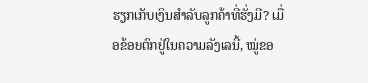ຮຽກເກັບເງິນສຳລັບລູກຄ້າທີ່ຮັ່ງມີ? ເມື່ອຂ້ອຍຕົກຢູ່ໃນຄວາມລັງເລນີ້, ໝູ່ຂອ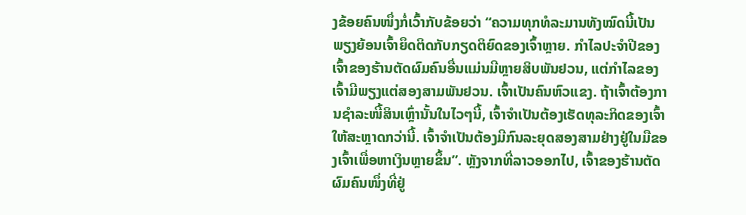ງຂ້ອຍຄົນໜຶ່ງກໍ່ເວົ້າກັບຂ້ອຍວ່າ “ຄວາມທຸກທໍລະມານທັງໝົດນີ້ເປັນພຽງຍ້ອນເຈົ້າຍຶດຕິດກັບກຽດຕິຍົດຂອງເຈົ້າຫຼາຍ. ກຳໄລປະຈຳປີຂອງເຈົ້າຂອງຮ້ານຕັດຜົມຄົນອື່ນແມ່ນມີຫຼາຍສິບພັນຢວນ, ແຕ່ກຳໄລຂອງເຈົ້າມີພຽງແຕ່ສອງສາມພັນຢວນ. ເຈົ້າເປັນຄົນຫົວແຂງ. ຖ້າເຈົ້າຕ້ອງການຊໍາລະໜີ້ສິນເຫຼົ່ານັ້ນໃນໄວໆນີ້, ເຈົ້າຈຳເປັນຕ້ອງເຮັດທຸລະກິດຂອງເຈົ້າໃຫ້ສະຫຼາດກວ່ານີ້. ເຈົ້າຈຳເປັນຕ້ອງມີກົນລະຍຸດສອງສາມຢ່າງຢູ່ໃນມືຂອງເຈົ້າເພື່ອຫາເງິນຫຼາຍຂຶ້ນ”. ຫຼັງຈາກທີ່ລາວອອກໄປ, ເຈົ້າຂອງຮ້ານຕັດຜົມຄົນໜຶ່ງທີ່ຢູ່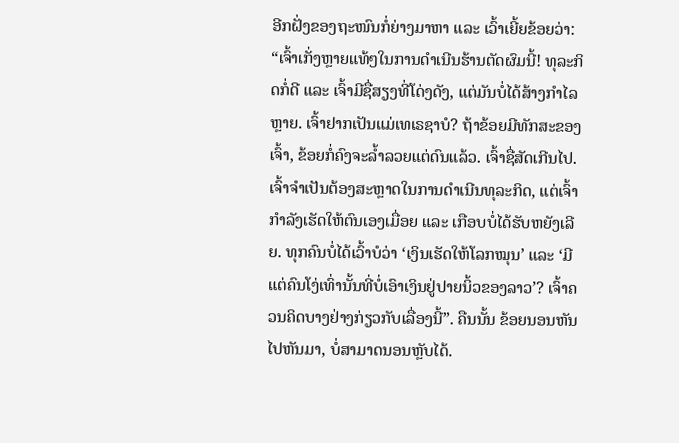ອີກຝັ່ງຂອງຖະໜົນກໍ່ຍ່າງມາຫາ ແລະ ເວົ້າເຍີ້ຍຂ້ອຍວ່າ: “ເຈົ້າເກັ່ງຫຼາຍແທ້ໆໃນການດຳເນີນຮ້ານຕັດຜົມນີ້! ທຸລະກິດກໍ່ດີ ແລະ ເຈົ້າມີຊື່ສຽງທີ່ໂດ່ງດັງ, ແຕ່ມັນບໍ່ໄດ້ສ້າງກໍາໄລຫຼາຍ. ເຈົ້າຢາກເປັນແມ່ເທເຣຊາບໍ? ຖ້າຂ້ອຍມີທັກສະຂອງເຈົ້າ, ຂ້ອຍກໍ່ຄົງຈະລໍ້າລວຍແຕ່ດົນແລ້ວ. ເຈົ້າຊື່ສັດເກີນໄປ. ເຈົ້າຈໍາເປັນຕ້ອງສະຫຼາດໃນການດຳເນີນທຸລະກິດ, ແຕ່ເຈົ້າກໍາລັງເຮັດໃຫ້ຕົນເອງເມື່ອຍ ແລະ ເກືອບບໍ່ໄດ້ຮັບຫຍັງເລີຍ. ທຸກຄົນບໍ່ໄດ້ເວົ້າບໍວ່າ ‘ເງິນເຮັດໃຫ້ໂລກໝຸນ’ ແລະ ‘ມີແຕ່ຄົນໂງ່ເທົ່ານັ້ນທີ່ບໍ່ເອົາເງິນຢູ່ປາຍນິ້ວຂອງລາວ’? ເຈົ້າຄວນຄິດບາງຢ່າງກ່ຽວກັບເລື່ອງນີ້”. ຄືນນັ້ນ ຂ້ອຍນອນຫັນໄປຫັນມາ, ບໍ່ສາມາດນອນຫຼັບໄດ້.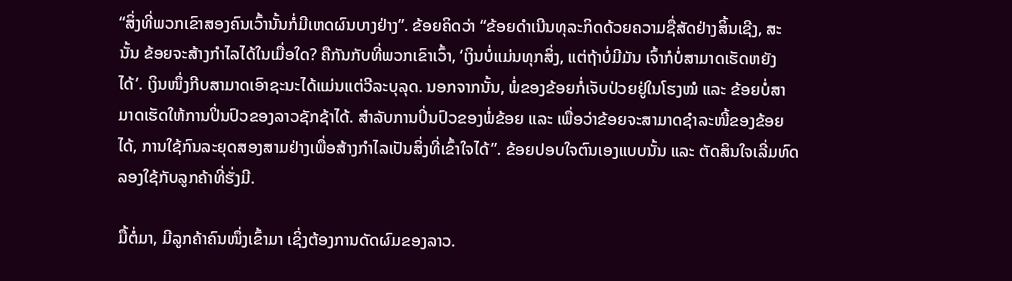“ສິ່ງທີ່ພວກເຂົາສອງຄົນເວົ້ານັ້ນກໍ່ມີເຫດຜົນບາງຢ່າງ”. ຂ້ອຍຄິດວ່າ “ຂ້ອຍດຳເນີນທຸລະກິດດ້ວຍຄວາມຊື່ສັດຢ່າງສິ້ນເຊີງ, ສະນັ້ນ ຂ້ອຍຈະສ້າງກຳໄລໄດ້ໃນເມື່ອໃດ? ຄືກັນກັບທີ່ພວກເຂົາເວົ້າ, ‘ເງິນບໍ່ແມ່ນທຸກສິ່ງ, ແຕ່ຖ້າບໍ່ມີມັນ ເຈົ້າກໍບໍ່ສາມາດເຮັດຫຍັງໄດ້’. ເງິນໜຶ່ງກີບສາມາດເອົາຊະນະໄດ້ແມ່ນແຕ່ວີລະບຸລຸດ. ນອກຈາກນັ້ນ, ພໍ່ຂອງຂ້ອຍກໍ່ເຈັບປ່ວຍຢູ່ໃນໂຮງໝໍ ແລະ ຂ້ອຍບໍ່ສາມາດເຮັດໃຫ້ການປິ່ນປົວຂອງລາວຊັກຊ້າໄດ້. ສຳລັບການປິ່ນປົວຂອງພໍ່ຂ້ອຍ ແລະ ເພື່ອວ່າຂ້ອຍຈະສາມາດຊໍາລະໜີ້ຂອງຂ້ອຍໄດ້, ການໃຊ້ກົນລະຍຸດສອງສາມຢ່າງເພື່ອສ້າງກຳໄລເປັນສິ່ງທີ່ເຂົ້າໃຈໄດ້”. ຂ້ອຍປອບໃຈຕົນເອງແບບນັ້ນ ແລະ ຕັດສິນໃຈເລີ່ມທົດລອງໃຊ້ກັບລູກຄ້າທີ່ຮັ່ງມີ.

ມື້ຕໍ່ມາ, ມີລູກຄ້າຄົນໜຶ່ງເຂົ້າມາ ເຊິ່ງຕ້ອງການດັດຜົມຂອງລາວ.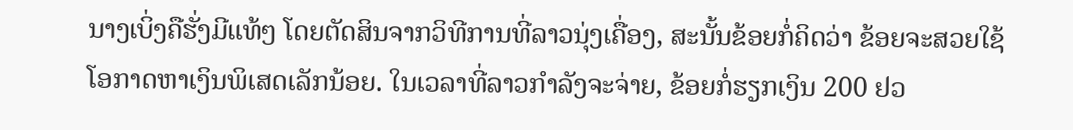ນາງເບິ່ງຄືຮັ່ງມີແທ້ໆ ໂດຍຕັດສິນຈາກວິທີການທີ່ລາວນຸ່ງເຄື່ອງ, ສະນັ້ນຂ້ອຍກໍ່ຄິດວ່າ ຂ້ອຍຈະສວຍໃຊ້ໂອກາດຫາເງິນພິເສດເລັກນ້ອຍ. ໃນເວລາທີ່ລາວກຳລັງຈະຈ່າຍ, ຂ້ອຍກໍ່ຮຽກເງິນ 200 ຢວ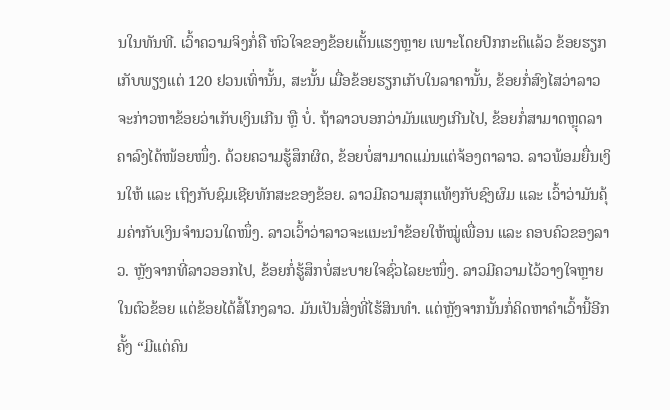ນໃນທັນທີ. ເວົ້າຄວາມຈິງກໍ່ຄື ຫົວໃຈຂອງຂ້ອຍເຕັ້ນແຮງຫຼາຍ ເພາະໂດຍປົກກະຕິແລ້ວ ຂ້ອຍຮຽກເກັບພຽງແຕ່ 120 ຢວນເທົ່ານັ້ນ, ສະນັ້ນ ເມື່ອຂ້ອຍຮຽກເກັບໃນລາຄານັ້ນ, ຂ້ອຍກໍ່ສົງໄສວ່າລາວຈະກ່າວຫາຂ້ອຍວ່າເກັບເງິນເກີນ ຫຼື ບໍ່. ຖ້າລາວບອກວ່າມັນແພງເກີນໄປ, ຂ້ອຍກໍ່ສາມາດຫຼຸດລາຄາລົງໄດ້ໜ້ອຍໜຶ່ງ. ດ້ວຍຄວາມຮູ້ສຶກຜິດ, ຂ້ອຍບໍ່ສາມາດແມ່ນແຕ່ຈ້ອງຕາລາວ. ລາວພ້ອມຍື່ນເງິນໃຫ້ ແລະ ເຖິງກັບຊົມເຊີຍທັກສະຂອງຂ້ອຍ. ລາວມີຄວາມສຸກແທ້ໆກັບຊົງຜົມ ແລະ ເວົ້າວ່າມັນຄຸ້ມຄ່າກັບເງິນຈຳນວນໃດໜຶ່ງ. ລາວເວົ້າວ່າລາວຈະແນະນຳຂ້ອຍໃຫ້ໝູ່ເພື່ອນ ແລະ ຄອບຄົວຂອງລາວ. ຫຼັງຈາກທີ່ລາວອອກໄປ, ຂ້ອຍກໍ່ຮູ້ສຶກບໍ່ສະບາຍໃຈຊົ່ວໄລຍະໜຶ່ງ. ລາວມີຄວາມໄວ້ວາງໃຈຫຼາຍໃນຕົວຂ້ອຍ ແຕ່ຂ້ອຍໄດ້ສໍ້ໂກງລາວ. ມັນເປັນສິ່ງທີ່ໄຮ້ສິນທໍາ. ແຕ່ຫຼັງຈາກນັ້ນກໍ່ຄິດຫາຄຳເວົ້ານີ້ອີກຄັ້ງ “ມີແຕ່ຄົນ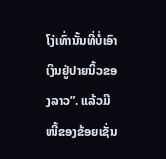ໂງ່ເທົ່ານັ້ນທີ່ບໍ່ເອົາເງິນຢູ່ປາຍນິ້ວຂອງລາວ”. ແລ້ວມີໜີ້ຂອງຂ້ອຍເຊັ່ນ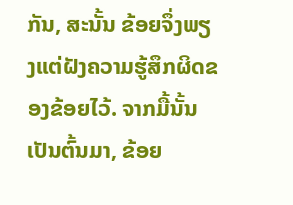ກັນ, ສະນັ້ນ ຂ້ອຍຈຶ່ງພຽງແຕ່ຝັງຄວາມຮູ້ສຶກຜິດຂອງຂ້ອຍໄວ້. ຈາກມື້ນັ້ນເປັນຕົ້ນມາ, ຂ້ອຍ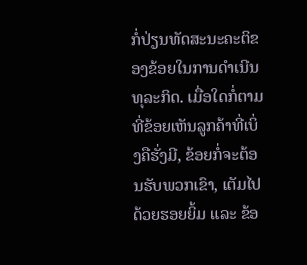ກໍ່ປ່ຽນທັດສະນະຄະຕິຂອງຂ້ອຍໃນການດຳເນີນທຸລະກິດ. ເມື່ອໃດກໍ່ຕາມທີ່ຂ້ອຍເຫັນລູກຄ້າທີ່ເບິ່ງຄືຮັ່ງມີ, ຂ້ອຍກໍ່ຈະຕ້ອນຮັບພວກເຂົາ, ເຕັມໄປດ້ວຍຮອຍຍິ້ມ ແລະ ຂ້ອ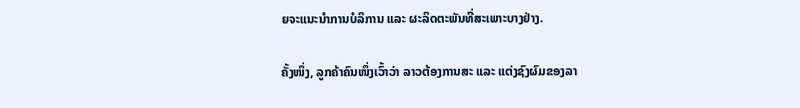ຍຈະແນະນຳການບໍລິການ ແລະ ຜະລິດຕະພັນທີ່ສະເພາະບາງຢ່າງ.

ຄັ້ງໜຶ່ງ, ລູກຄ້າຄົນໜຶ່ງເວົ້າວ່າ ລາວຕ້ອງການສະ ແລະ ແຕ່ງຊົງຜົມຂອງລາ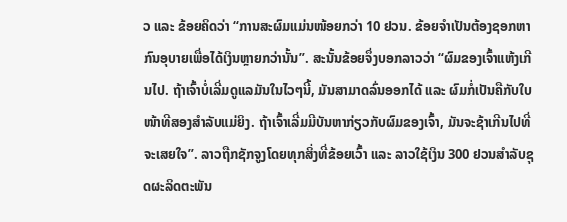ວ ແລະ ຂ້ອຍຄິດວ່າ “ການສະຜົມແມ່ນໜ້ອຍກວ່າ 10 ຢວນ. ຂ້ອຍຈຳເປັນຕ້ອງຊອກຫາກົນອຸບາຍເພື່ອໄດ້ເງິນຫຼາຍກວ່ານັ້ນ”. ສະນັ້ນຂ້ອຍຈຶ່ງບອກລາວວ່າ “ຜົມຂອງເຈົ້າແຫ້ງເກີນໄປ. ຖ້າເຈົ້າບໍ່ເລີ່ມດູແລມັນໃນໄວໆນີ້, ມັນສາມາດລົ່ນອອກໄດ້ ແລະ ຜົມກໍ່ເປັນຄືກັບໃບໜ້າທີສອງສຳລັບແມ່ຍິງ. ຖ້າເຈົ້າເລີ່ມມີບັນຫາກ່ຽວກັບຜົມຂອງເຈົ້າ, ມັນຈະຊ້າເກີນໄປທີ່ຈະເສຍໃຈ”. ລາວຖືກຊັກຈູງໂດຍທຸກສິ່ງທີ່ຂ້ອຍເວົ້າ ແລະ ລາວໃຊ້ເງິນ 300 ຢວນສຳລັບຊຸດຜະລິດຕະພັນ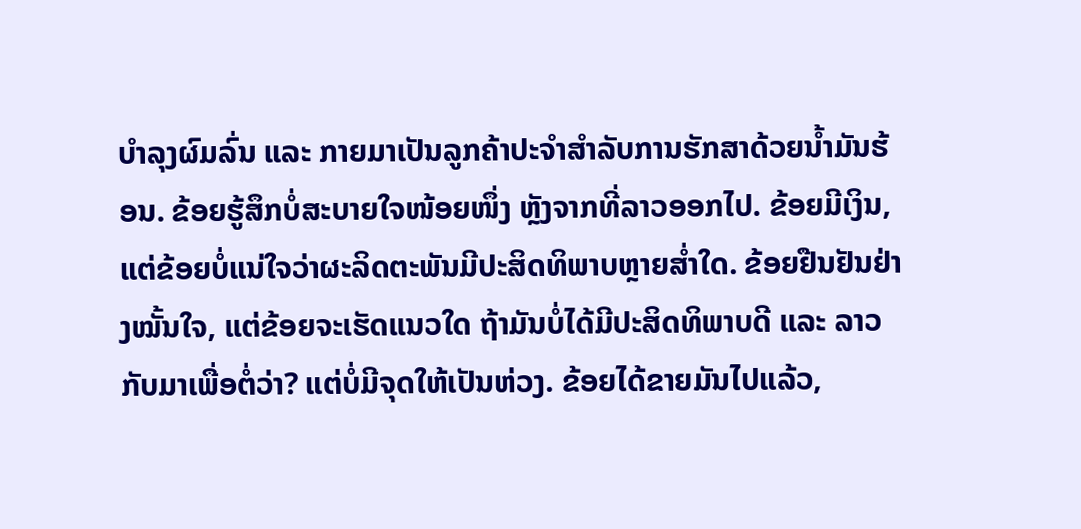ບຳລຸງຜົມລົ່ນ ແລະ ກາຍມາເປັນລູກຄ້າປະຈຳສໍາລັບການຮັກສາດ້ວຍນໍ້າມັນຮ້ອນ. ຂ້ອຍຮູ້ສຶກບໍ່ສະບາຍໃຈໜ້ອຍໜຶ່ງ ຫຼັງຈາກທີ່ລາວອອກໄປ. ຂ້ອຍມີເງິນ, ແຕ່ຂ້ອຍບໍ່ແນ່ໃຈວ່າຜະລິດຕະພັນມີປະສິດທິພາບຫຼາຍສໍ່າໃດ. ຂ້ອຍຢືນຢັນຢ່າງໝັ້ນໃຈ, ແຕ່ຂ້ອຍຈະເຮັດແນວໃດ ຖ້າມັນບໍ່ໄດ້ມີປະສິດທິພາບດີ ແລະ ລາວກັບມາເພື່ອຕໍ່ວ່າ? ແຕ່ບໍ່ມີຈຸດໃຫ້ເປັນຫ່ວງ. ຂ້ອຍໄດ້ຂາຍມັນໄປແລ້ວ,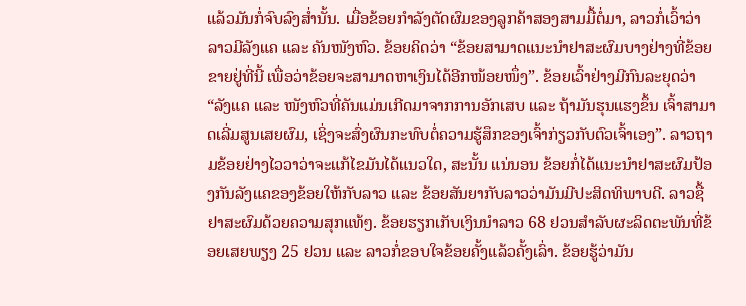ແລ້ວມັນກໍ່ຈົບລົງສໍ່ານັ້ນ. ເມື່ອຂ້ອຍກຳລັງຕັດຜົມຂອງລູກຄ້າສອງສາມມື້ຕໍ່ມາ, ລາວກໍ່ເວົ້າວ່າລາວມີລັງແຄ ແລະ ຄັນໜັງຫົວ. ຂ້ອຍຄິດວ່າ “ຂ້ອຍສາມາດແນະນໍາຢາສະຜົມບາງຢ່າງທີ່ຂ້ອຍຂາຍຢູ່ທີ່ນີ້ ເພື່ອວ່າຂ້ອຍຈະສາມາດຫາເງິນໄດ້ອີກໜ້ອຍໜຶ່ງ”. ຂ້ອຍເວົ້າຢ່າງມີກົນລະຍຸດວ່າ “ລັງແຄ ແລະ ໜັງຫົວທີ່ຄັນແມ່ນເກີດມາຈາກການອັກເສບ ແລະ ຖ້າມັນຮຸນແຮງຂຶ້ນ ເຈົ້າສາມາດເລີ່ມສູນເສຍຜົມ, ເຊິ່ງຈະສົ່ງຜົນກະທົບຕໍ່ຄວາມຮູ້ສຶກຂອງເຈົ້າກ່ຽວກັບຕົວເຈົ້າເອງ”. ລາວຖາມຂ້ອຍຢ່າງໄວວາວ່າຈະແກ້ໄຂມັນໄດ້ແນວໃດ, ສະນັ້ນ ແນ່ນອນ ຂ້ອຍກໍ່ໄດ້ແນະນໍາຢາສະຜົມປ້ອງກັນລັງແຄຂອງຂ້ອຍໃຫ້ກັບລາວ ແລະ ຂ້ອຍສັນຍາກັບລາວວ່າມັນມີປະສິດທິພາບດີ. ລາວຊື້ຢາສະຜົມດ້ວຍຄວາມສຸກແທ້ໆ. ຂ້ອຍຮຽກເກັບເງິນນໍາລາວ 68 ຢວນສໍາລັບຜະລິດຕະພັນທີ່ຂ້ອຍເສຍພຽງ 25 ຢວນ ແລະ ລາວກໍ່ຂອບໃຈຂ້ອຍຄັ້ງແລ້ວຄັ້ງເລົ່າ. ຂ້ອຍຮູ້ວ່າມັນ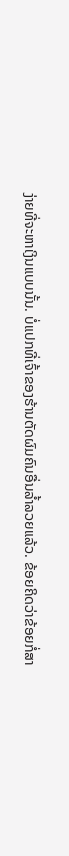ງ່າຍທີ່ຈະຫາເງິນແບບນັ້ນ. ບໍ່ແປກທີ່ເຈົ້າຂອງຮ້ານຕັດຜົມຄົນອື່ນລໍ້າລວຍແລ້ວ. ຂ້ອຍຄິດວ່າຂ້ອຍກໍ່ສາ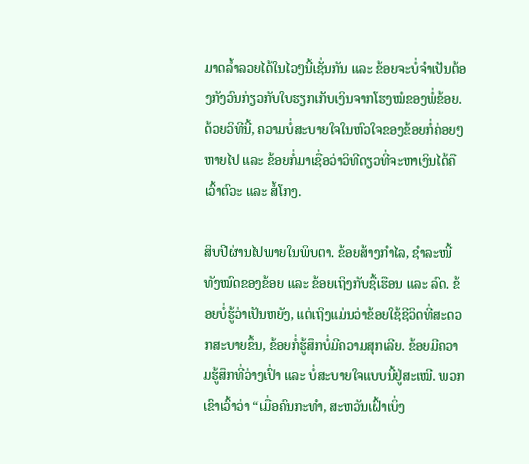ມາດລໍ້າລວຍໄດ້ໃນໄວໆນີ້ເຊັ່ນກັນ ແລະ ຂ້ອຍຈະບໍ່ຈຳເປັນຕ້ອງກັງວົນກ່ຽວກັບໃບຮຽກເກັບເງິນຈາກໂຮງໝໍຂອງພໍ່ຂ້ອຍ. ດ້ວຍວິທີນີ້, ຄວາມບໍ່ສະບາຍໃຈໃນຫົວໃຈຂອງຂ້ອຍກໍ່ຄ່ອຍໆຫາຍໄປ ແລະ ຂ້ອຍກໍ່ມາເຊື່ອວ່າວິທີດຽວທີ່ຈະຫາເງິນໄດ້ຄືເວົ້າຕົວະ ແລະ ສໍ້ໂກງ.

ສິບປີຜ່ານໄປພາຍໃນພິບຕາ. ຂ້ອຍສ້າງກຳໄລ, ຊໍາລະໜີ້ທັງໝົດຂອງຂ້ອຍ ແລະ ຂ້ອຍເຖິງກັບຊື້ເຮືອນ ແລະ ລົດ. ຂ້ອຍບໍ່ຮູ້ວ່າເປັນຫຍັງ, ແຕ່ເຖິງແມ່ນວ່າຂ້ອຍໃຊ້ຊີວິດທີ່ສະດວກສະບາຍຂຶ້ນ, ຂ້ອຍກໍ່ຮູ້ສຶກບໍ່ມີຄວາມສຸກເລີຍ. ຂ້ອຍມີຄວາມຮູ້ສຶກທີ່ວ່າງເປົ່າ ແລະ ບໍ່ສະບາຍໃຈແບບນີ້ຢູ່ສະເໝີ. ພວກເຂົາເວົ້າວ່າ “ເມື່ອຄົນກະທຳ, ສະຫວັນເຝົ້າເບິ່ງ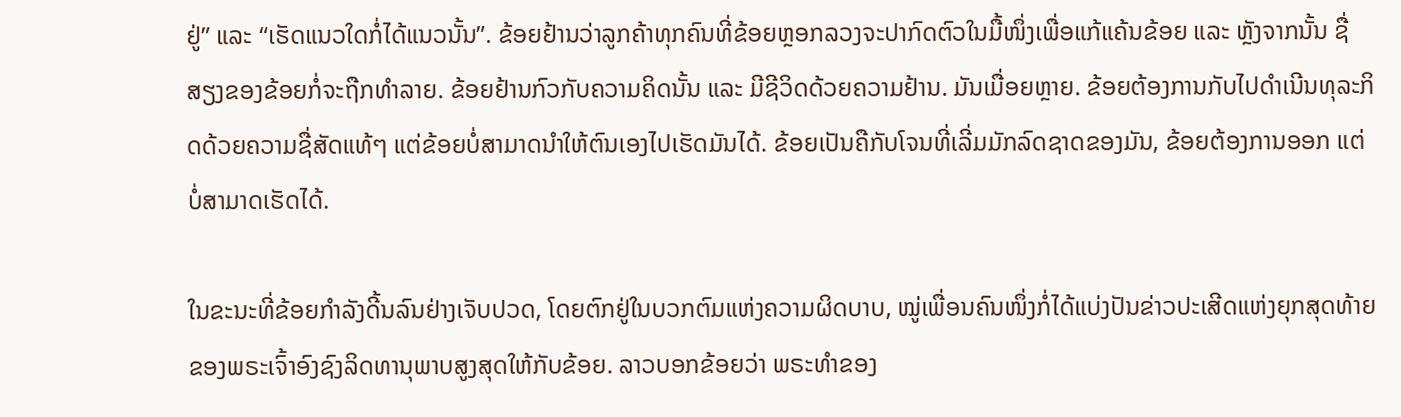ຢູ່” ແລະ “ເຮັດແນວໃດກໍ່ໄດ້ແນວນັ້ນ”. ຂ້ອຍຢ້ານວ່າລູກຄ້າທຸກຄົນທີ່ຂ້ອຍຫຼອກລວງຈະປາກົດຕົວໃນມື້ໜຶ່ງເພື່ອແກ້ແຄ້ນຂ້ອຍ ແລະ ຫຼັງຈາກນັ້ນ ຊື່ສຽງຂອງຂ້ອຍກໍ່ຈະຖືກທຳລາຍ. ຂ້ອຍຢ້ານກົວກັບຄວາມຄິດນັ້ນ ແລະ ມີຊີວິດດ້ວຍຄວາມຢ້ານ. ມັນເມື່ອຍຫຼາຍ. ຂ້ອຍຕ້ອງການກັບໄປດຳເນີນທຸລະກິດດ້ວຍຄວາມຊື່ສັດແທ້ໆ ແຕ່ຂ້ອຍບໍ່ສາມາດນໍາໃຫ້ຕົນເອງໄປເຮັດມັນໄດ້. ຂ້ອຍເປັນຄືກັບໂຈນທີ່ເລີ່ມມັກລົດຊາດຂອງມັນ, ຂ້ອຍຕ້ອງການອອກ ແຕ່ບໍ່ສາມາດເຮັດໄດ້.

ໃນຂະນະທີ່ຂ້ອຍກໍາລັງດີ້ນລົນຢ່າງເຈັບປວດ, ໂດຍຕົກຢູ່ໃນບວກຕົມແຫ່ງຄວາມຜິດບາບ, ໝູ່ເພື່ອນຄົນໜຶ່ງກໍ່ໄດ້ແບ່ງປັນຂ່າວປະເສີດແຫ່ງຍຸກສຸດທ້າຍຂອງພຣະເຈົ້າອົງຊົງລິດທານຸພາບສູງສຸດໃຫ້ກັບຂ້ອຍ. ລາວບອກຂ້ອຍວ່າ ພຣະທຳຂອງ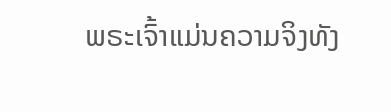ພຣະເຈົ້າແມ່ນຄວາມຈິງທັງ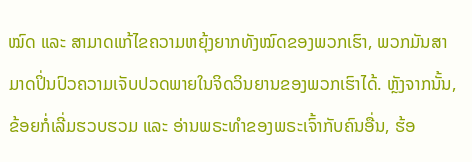ໝົດ ແລະ ສາມາດແກ້ໄຂຄວາມຫຍຸ້ງຍາກທັງໝົດຂອງພວກເຮົາ, ພວກມັນສາມາດປິ່ນປົວຄວາມເຈັບປວດພາຍໃນຈິດວິນຍານຂອງພວກເຮົາໄດ້. ຫຼັງຈາກນັ້ນ, ຂ້ອຍກໍ່ເລີ່ມຮວບຮວມ ແລະ ອ່ານພຣະທຳຂອງພຣະເຈົ້າກັບຄົນອື່ນ, ຮ້ອ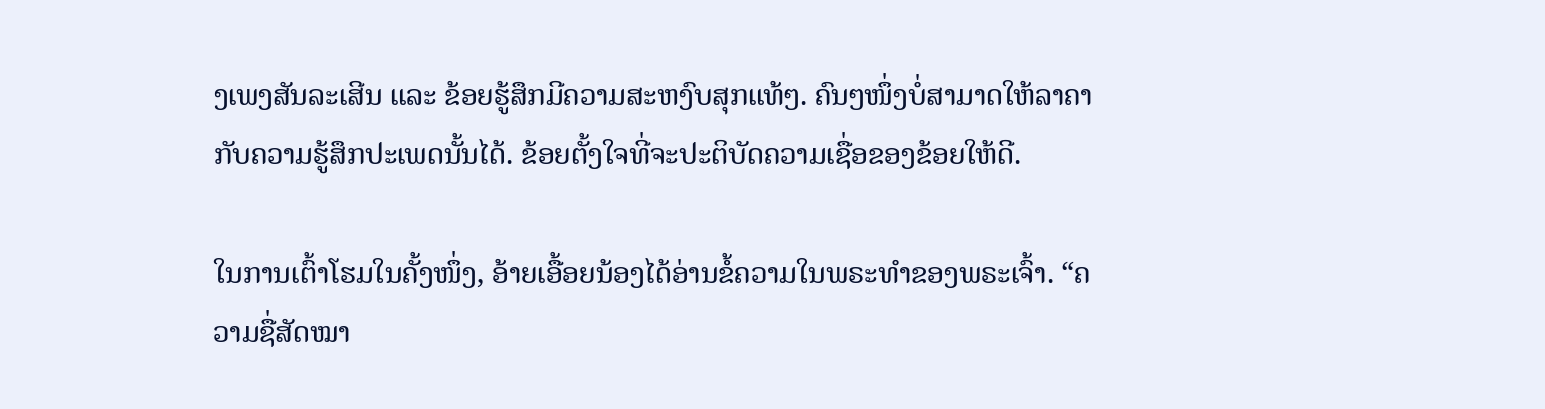ງເພງສັນລະເສີນ ແລະ ຂ້ອຍຮູ້ສຶກມີຄວາມສະຫງົບສຸກແທ້ໆ. ຄົນໆໜຶ່ງບໍ່ສາມາດໃຫ້ລາຄາກັບຄວາມຮູ້ສຶກປະເພດນັ້ນໄດ້. ຂ້ອຍຕັ້ງໃຈທີ່ຈະປະຕິບັດຄວາມເຊື່ອຂອງຂ້ອຍໃຫ້ດີ.

ໃນການເຕົ້າໂຮມໃນຄັ້ງໜຶ່ງ, ອ້າຍເອື້ອຍນ້ອງໄດ້ອ່ານຂໍ້ຄວາມໃນພຣະທຳຂອງພຣະເຈົ້າ. “ຄວາມຊື່ສັດໝາ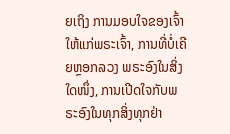ຍເຖິງ ການມອບໃຈຂອງເຈົ້າໃຫ້ແກ່ພຣະເຈົ້າ, ການທີ່ບໍ່ເຄີຍຫຼອກລວງ ພຣະອົງໃນສິ່ງໃດໜຶ່ງ, ການເປີດໃຈກັບພຣະອົງໃນທຸກສິ່ງທຸກຢ່າ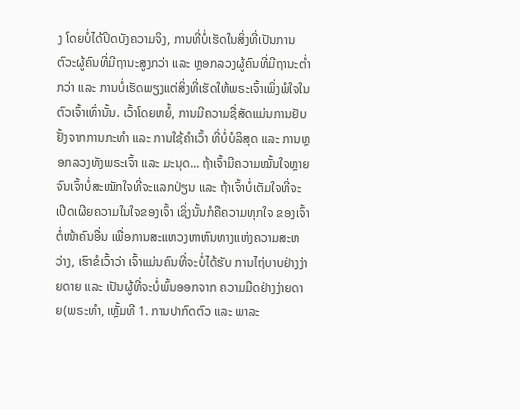ງ ໂດຍບໍ່ໄດ້ປິດບັງຄວາມຈິງ, ການທີ່ບໍ່ເຮັດໃນສິ່ງທີ່ເປັນການຕົວະຜູ້ຄົນທີ່ມີຖານະສູງກວ່າ ແລະ ຫຼອກລວງຜູ້ຄົນທີ່ມີຖານະຕໍ່າກວ່າ ແລະ ການບໍ່ເຮັດພຽງແຕ່ສິ່ງທີ່ເຮັດໃຫ້ພຣະເຈົ້າເພິ່ງພໍໃຈໃນຕົວເຈົ້າເທົ່ານັ້ນ. ເວົ້າໂດຍຫຍໍ້, ການມີຄວາມຊື່ສັດແມ່ນການຢັບຢັ້ງຈາກການກະທໍາ ແລະ ການໃຊ້ຄໍາເວົ້າ ທີ່ບໍ່ບໍລິສຸດ ແລະ ການຫຼອກລວງທັງພຣະເຈົ້າ ແລະ ມະນຸດ... ຖ້າເຈົ້າມີຄວາມໝັ້ນໃຈຫຼາຍຈົນເຈົ້າບໍ່ສະໝັກໃຈທີ່ຈະແລກປ່ຽນ ແລະ ຖ້າເຈົ້າບໍ່ເຕັມໃຈທີ່ຈະເປີດເຜີຍຄວາມໃນໃຈຂອງເຈົ້າ ເຊິ່ງນັ້ນກໍຄືຄວາມທຸກໃຈ ຂອງເຈົ້າຕໍ່ໜ້າຄົນອື່ນ ເພື່ອການສະແຫວງຫາຫົນທາງແຫ່ງຄວາມສະຫວ່າງ, ເຮົາຂໍເວົ້າວ່າ ເຈົ້າແມ່ນຄົນທີ່ຈະບໍ່ໄດ້ຮັບ ການໄຖ່ບາບຢ່າງງ່າຍດາຍ ແລະ ເປັນຜູ້ທີ່ຈະບໍ່ພົ້ນອອກຈາກ ຄວາມມືດຢ່າງງ່າຍດາຍ(ພຣະທຳ, ເຫຼັ້ມທີ 1. ການປາກົດຕົວ ແລະ ພາລະ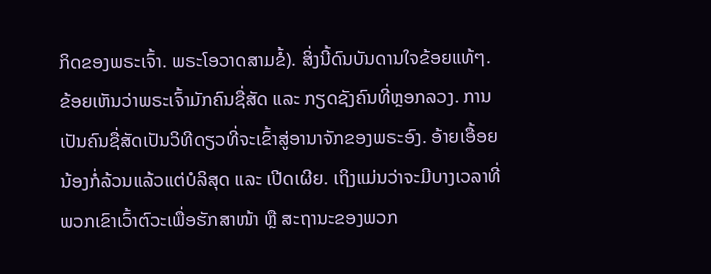ກິດຂອງພຣະເຈົ້າ. ພຣະໂອວາດສາມຂໍ້). ສິ່ງນີ້ດົນບັນດານໃຈຂ້ອຍແທ້ໆ. ຂ້ອຍເຫັນວ່າພຣະເຈົ້າມັກຄົນຊື່ສັດ ແລະ ກຽດຊັງຄົນທີ່ຫຼອກລວງ. ການເປັນຄົນຊື່ສັດເປັນວິທີດຽວທີ່ຈະເຂົ້າສູ່ອານາຈັກຂອງພຣະອົງ. ອ້າຍເອື້ອຍນ້ອງກໍ່ລ້ວນແລ້ວແຕ່ບໍລິສຸດ ແລະ ເປີດເຜີຍ. ເຖິງແມ່ນວ່າຈະມີບາງເວລາທີ່ພວກເຂົາເວົ້າຕົວະເພື່ອຮັກສາໜ້າ ຫຼື ສະຖານະຂອງພວກ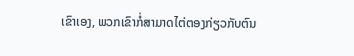ເຂົາເອງ, ພວກເຂົາກໍ່ສາມາດໄຕ່ຕອງກ່ຽວກັບຕົນ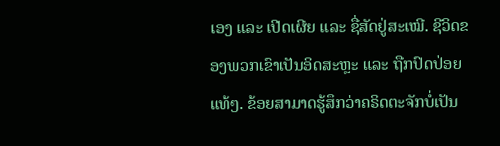ເອງ ແລະ ເປີດເຜີຍ ແລະ ຊື່ສັດຢູ່ສະເໝີ. ຊີວິດຂອງພວກເຂົາເປັນອິດສະຫຼະ ແລະ ຖືກປົດປ່ອຍແທ້ໆ. ຂ້ອຍສາມາດຮູ້ສຶກວ່າຄຣິດຕະຈັກບໍ່ເປັນ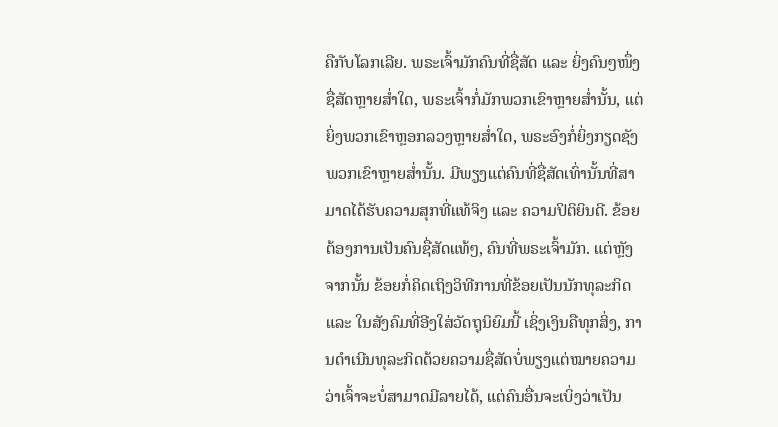ຄືກັບໂລກເລີຍ. ພຣະເຈົ້າມັກຄົນທີ່ຊື່ສັດ ແລະ ຍິ່ງຄົນໆໜຶ່ງຊື່ສັດຫຼາຍສໍ່າໃດ, ພຣະເຈົ້າກໍ່ມັກພວກເຂົາຫຼາຍສໍ່ານັ້ນ, ແຕ່ຍິ່ງພວກເຂົາຫຼອກລວງຫຼາຍສໍ່າໃດ, ພຣະອົງກໍ່ຍິ່ງກຽດຊັງພວກເຂົາຫຼາຍສໍ່ານັ້ນ. ມີພຽງແຕ່ຄົນທີ່ຊື່ສັດເທົ່ານັ້ນທີ່ສາມາດໄດ້ຮັບຄວາມສຸກທີ່ແທ້ຈິງ ແລະ ຄວາມປິຕິຍິນດີ. ຂ້ອຍຕ້ອງການເປັນຄົນຊື່ສັດແທ້ໆ, ຄົນທີ່ພຣະເຈົ້າມັກ. ແຕ່ຫຼັງຈາກນັ້ນ ຂ້ອຍກໍ່ຄິດເຖິງວິທີການທີ່ຂ້ອຍເປັນນັກທຸລະກິດ ແລະ ໃນສັງຄົມທີ່ອີງໃສ່ວັດຖຸນິຍົມນີ້ ເຊິ່ງເງິນຄືທຸກສິ່ງ, ການດໍາເນີນທຸລະກິດດ້ວຍຄວາມຊື່ສັດບໍ່ພຽງແຕ່ໝາຍຄວາມວ່າເຈົ້າຈະບໍ່ສາມາດມີລາຍໄດ້, ແຕ່ຄົນອື່ນຈະເບິ່ງວ່າເປັນ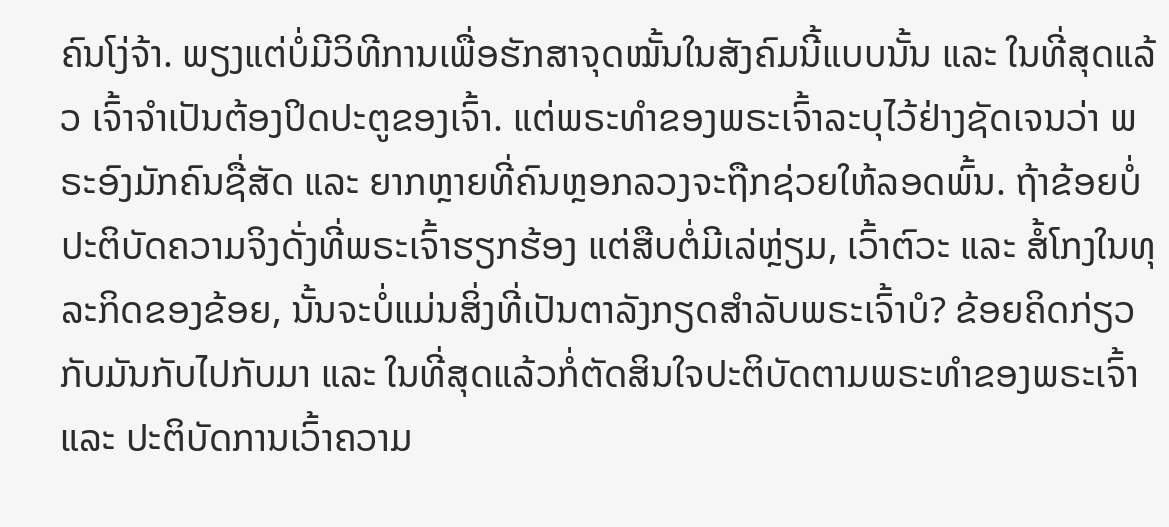ຄົນໂງ່ຈ້າ. ພຽງແຕ່ບໍ່ມີວິທີການເພື່ອຮັກສາຈຸດໝັ້ນໃນສັງຄົມນີ້ແບບນັ້ນ ແລະ ໃນທີ່ສຸດແລ້ວ ເຈົ້າຈຳເປັນຕ້ອງປິດປະຕູຂອງເຈົ້າ. ແຕ່ພຣະທຳຂອງພຣະເຈົ້າລະບຸໄວ້ຢ່າງຊັດເຈນວ່າ ພຣະອົງມັກຄົນຊື່ສັດ ແລະ ຍາກຫຼາຍທີ່ຄົນຫຼອກລວງຈະຖືກຊ່ວຍໃຫ້ລອດພົ້ນ. ຖ້າຂ້ອຍບໍ່ປະຕິບັດຄວາມຈິງດັ່ງທີ່ພຣະເຈົ້າຮຽກຮ້ອງ ແຕ່ສືບຕໍ່ມີເລ່ຫຼ່ຽມ, ເວົ້າຕົວະ ແລະ ສໍ້ໂກງໃນທຸລະກິດຂອງຂ້ອຍ, ນັ້ນຈະບໍ່ແມ່ນສິ່ງທີ່ເປັນຕາລັງກຽດສຳລັບພຣະເຈົ້າບໍ? ຂ້ອຍຄິດກ່ຽວກັບມັນກັບໄປກັບມາ ແລະ ໃນທີ່ສຸດແລ້ວກໍ່ຕັດສິນໃຈປະຕິບັດຕາມພຣະທຳຂອງພຣະເຈົ້າ ແລະ ປະຕິບັດການເວົ້າຄວາມ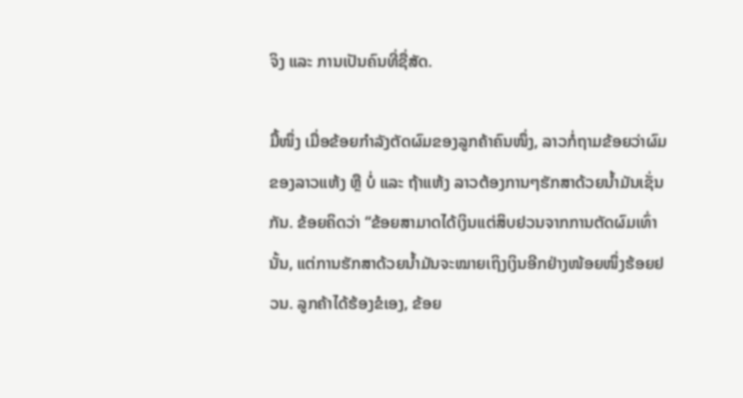ຈິງ ແລະ ການເປັນຄົນທີ່ຊື່ສັດ.

ມື້ໜຶ່ງ ເມື່ອຂ້ອຍກຳລັງຕັດຜົມຂອງລູກຄ້າຄົນໜຶ່ງ, ລາວກໍ່ຖາມຂ້ອຍວ່າຜົມຂອງລາວແຫ້ງ ຫຼື ບໍ່ ແລະ ຖ້າແຫ້ງ ລາວຕ້ອງການໆຮັກສາດ້ວຍນໍ້າມັນເຊັ່ນກັນ. ຂ້ອຍຄິດວ່າ “ຂ້ອຍສາມາດໄດ້ເງິນແຕ່ສິບຢວນຈາກການຕັດຜົມເທົ່ານັ້ນ, ແຕ່ການຮັກສາດ້ວຍນໍ້າມັນຈະໝາຍເຖິງເງິນອີກຢ່າງໜ້ອຍໜຶ່ງຮ້ອຍຢວນ. ລູກຄ້າໄດ້ຮ້ອງຂໍເອງ, ຂ້ອຍ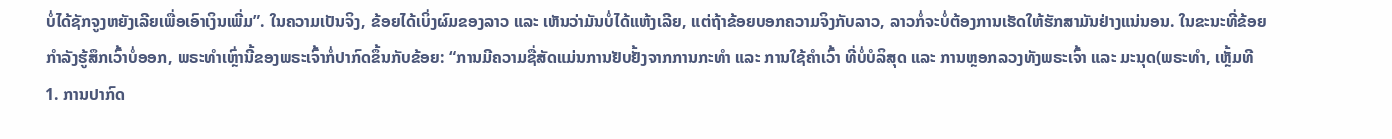ບໍ່ໄດ້ຊັກຈູງຫຍັງເລີຍເພື່ອເອົາເງິນເພີ່ມ”. ໃນຄວາມເປັນຈິງ, ຂ້ອຍໄດ້ເບິ່ງຜົມຂອງລາວ ແລະ ເຫັນວ່າມັນບໍ່ໄດ້ແຫ້ງເລີຍ, ແຕ່ຖ້າຂ້ອຍບອກຄວາມຈິງກັບລາວ, ລາວກໍ່ຈະບໍ່ຕ້ອງການເຮັດໃຫ້ຮັກສາມັນຢ່າງແນ່ນອນ. ໃນຂະນະທີ່ຂ້ອຍກຳລັງຮູ້ສຶກເວົ້າບໍ່ອອກ, ພຣະທຳເຫຼົ່ານີ້ຂອງພຣະເຈົ້າກໍ່ປາກົດຂຶ້ນກັບຂ້ອຍ: “ການມີຄວາມຊື່ສັດແມ່ນການຢັບຢັ້ງຈາກການກະທໍາ ແລະ ການໃຊ້ຄໍາເວົ້າ ທີ່ບໍ່ບໍລິສຸດ ແລະ ການຫຼອກລວງທັງພຣະເຈົ້າ ແລະ ມະນຸດ(ພຣະທຳ, ເຫຼັ້ມທີ 1. ການປາກົດ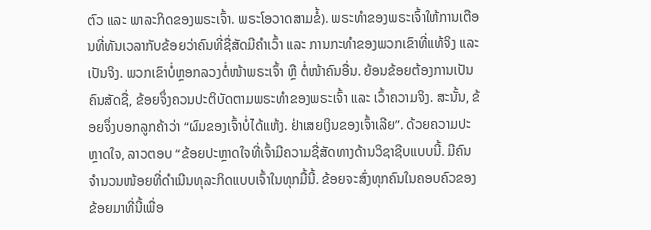ຕົວ ແລະ ພາລະກິດຂອງພຣະເຈົ້າ. ພຣະໂອວາດສາມຂໍ້). ພຣະທຳຂອງພຣະເຈົ້າໃຫ້ການເຕືອນທີ່ທັນເວລາກັບຂ້ອຍວ່າຄົນທີ່ຊື່ສັດມີຄຳເວົ້າ ແລະ ການກະທຳຂອງພວກເຂົາທີ່ແທ້ຈິງ ແລະ ເປັນຈິງ. ພວກເຂົາບໍ່ຫຼອກລວງຕໍ່ໜ້າພຣະເຈົ້າ ຫຼື ຕໍ່ໜ້າຄົນອື່ນ. ຍ້ອນຂ້ອຍຕ້ອງການເປັນຄົນສັດຊື່, ຂ້ອຍຈຶ່ງຄວນປະຕິບັດຕາມພຣະທຳຂອງພຣະເຈົ້າ ແລະ ເວົ້າຄວາມຈິງ. ສະນັ້ນ, ຂ້ອຍຈຶ່ງບອກລູກຄ້າວ່າ “ຜົມຂອງເຈົ້າບໍ່ໄດ້ແຫ້ງ. ຢ່າເສຍເງິນຂອງເຈົ້າເລີຍ”. ດ້ວຍຄວາມປະຫຼາດໃຈ, ລາວຕອບ “ຂ້ອຍປະຫຼາດໃຈທີ່ເຈົ້າມີຄວາມຊື່ສັດທາງດ້ານວິຊາຊີບແບບນີ້. ມີຄົນຈຳນວນໜ້ອຍທີ່ດຳເນີນທຸລະກິດແບບເຈົ້າໃນທຸກມື້ນີ້. ຂ້ອຍຈະສົ່ງທຸກຄົນໃນຄອບຄົວຂອງຂ້ອຍມາທີ່ນີ້ເພື່ອ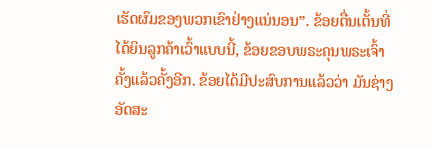ເຮັດຜົມຂອງພວກເຂົາຢ່າງແນ່ນອນ”. ຂ້ອຍຕື່ນເຕັ້ນທີ່ໄດ້ຍິນລູກຄ້າເວົ້າແບບນີ້, ຂ້ອຍຂອບພຣະຄຸນພຣະເຈົ້າຄັ້ງແລ້ວຄັ້ງອີກ. ຂ້ອຍໄດ້ມີປະສົບການແລ້ວວ່າ ມັນຊ່າງອັດສະ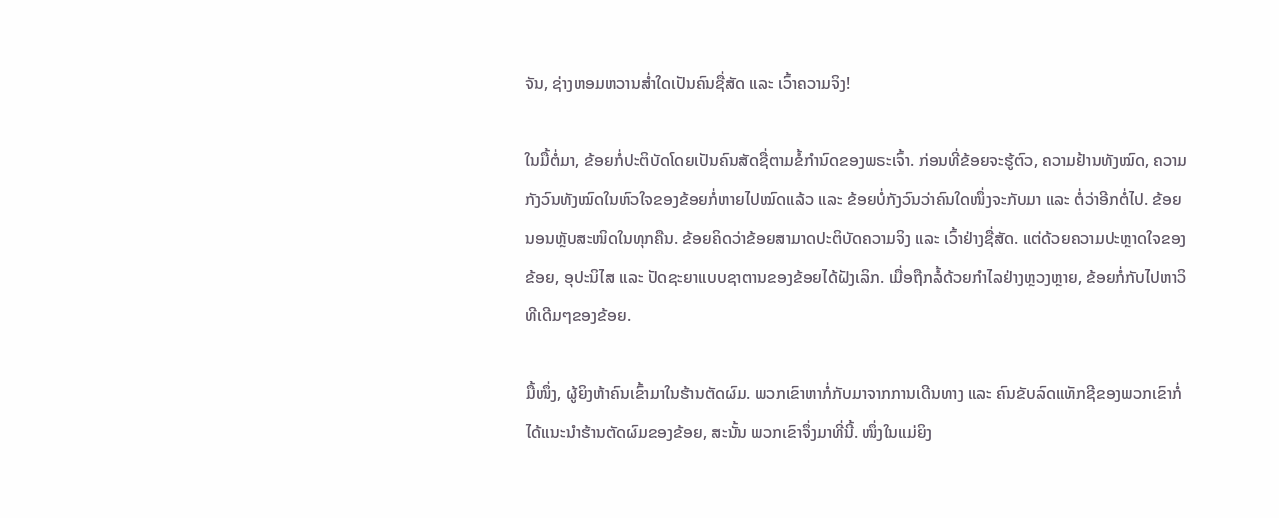ຈັນ, ຊ່າງຫອມຫວານສໍ່າໃດເປັນຄົນຊື່ສັດ ແລະ ເວົ້າຄວາມຈິງ!

ໃນມື້ຕໍ່ມາ, ຂ້ອຍກໍ່ປະຕິບັດໂດຍເປັນຄົນສັດຊື່ຕາມຂໍ້ກຳນົດຂອງພຣະເຈົ້າ. ກ່ອນທີ່ຂ້ອຍຈະຮູ້ຕົວ, ຄວາມຢ້ານທັງໝົດ, ຄວາມກັງວົນທັງໝົດໃນຫົວໃຈຂອງຂ້ອຍກໍ່ຫາຍໄປໝົດແລ້ວ ແລະ ຂ້ອຍບໍ່ກັງວົນວ່າຄົນໃດໜຶ່ງຈະກັບມາ ແລະ ຕໍ່ວ່າອີກຕໍ່ໄປ. ຂ້ອຍນອນຫຼັບສະໜິດໃນທຸກຄືນ. ຂ້ອຍຄິດວ່າຂ້ອຍສາມາດປະຕິບັດຄວາມຈິງ ແລະ ເວົ້າຢ່າງຊື່ສັດ. ແຕ່ດ້ວຍຄວາມປະຫຼາດໃຈຂອງຂ້ອຍ, ອຸປະນິໄສ ແລະ ປັດຊະຍາແບບຊາຕານຂອງຂ້ອຍໄດ້ຝັງເລິກ. ເມື່ອຖືກລໍ້ດ້ວຍກຳໄລຢ່າງຫຼວງຫຼາຍ, ຂ້ອຍກໍ່ກັບໄປຫາວິທີເດີມໆຂອງຂ້ອຍ.

ມື້ໜຶ່ງ, ຜູ້ຍິງຫ້າຄົນເຂົ້າມາໃນຮ້ານຕັດຜົມ. ພວກເຂົາຫາກໍ່ກັບມາຈາກການເດີນທາງ ແລະ ຄົນຂັບລົດແທັກຊີຂອງພວກເຂົາກໍ່ໄດ້ແນະນຳຮ້ານຕັດຜົມຂອງຂ້ອຍ, ສະນັ້ນ ພວກເຂົາຈຶ່ງມາທີ່ນີ້. ໜຶ່ງໃນແມ່ຍິງ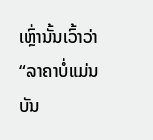ເຫຼົ່ານັ້ນເວົ້າວ່າ “ລາຄາບໍ່ແມ່ນບັນ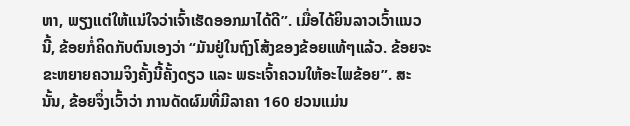ຫາ, ພຽງແຕ່ໃຫ້ແນ່ໃຈວ່າເຈົ້າເຮັດອອກມາໄດ້ດີ”. ເມື່ອໄດ້ຍິນລາວເວົ້າແນວນີ້, ຂ້ອຍກໍ່ຄິດກັບຕົນເອງວ່າ “ມັນຢູ່ໃນຖົງໂສ້ງຂອງຂ້ອຍແທ້ໆແລ້ວ. ຂ້ອຍຈະຂະຫຍາຍຄວາມຈິງຄັ້ງນີ້ຄັ້ງດຽວ ແລະ ພຣະເຈົ້າຄວນໃຫ້ອະໄພຂ້ອຍ”. ສະນັ້ນ, ຂ້ອຍຈຶ່ງເວົ້າວ່າ ການດັດຜົມທີ່ມີລາຄາ 160 ຢວນແມ່ນ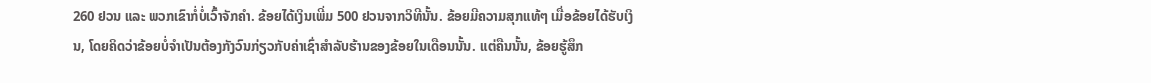260 ຢວນ ແລະ ພວກເຂົາກໍ່ບໍ່ເວົ້າຈັກຄຳ. ຂ້ອຍໄດ້ເງິນເພີ່ມ 500 ຢວນຈາກວິທີນັ້ນ. ຂ້ອຍມີຄວາມສຸກແທ້ໆ ເມື່ອຂ້ອຍໄດ້ຮັບເງິນ, ໂດຍຄິດວ່າຂ້ອຍບໍ່ຈຳເປັນຕ້ອງກັງວົນກ່ຽວກັບຄ່າເຊົ່າສຳລັບຮ້ານຂອງຂ້ອຍໃນເດືອນນັ້ນ. ແຕ່ຄືນນັ້ນ, ຂ້ອຍຮູ້ສຶກ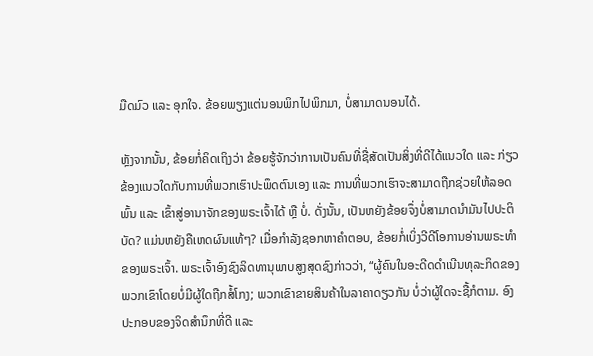ມືດມົວ ແລະ ອຸກໃຈ. ຂ້ອຍພຽງແຕ່ນອນພິກໄປພິກມາ, ບໍ່ສາມາດນອນໄດ້.

ຫຼັງຈາກນັ້ນ, ຂ້ອຍກໍ່ຄິດເຖິງວ່າ ຂ້ອຍຮູ້ຈັກວ່າການເປັນຄົນທີ່ຊື່ສັດເປັນສິ່ງທີ່ດີໄດ້ແນວໃດ ແລະ ກ່ຽວຂ້ອງແນວໃດກັບການທີ່ພວກເຮົາປະພຶດຕົນເອງ ແລະ ການທີ່ພວກເຮົາຈະສາມາດຖືກຊ່ວຍໃຫ້ລອດພົ້ນ ແລະ ເຂົ້າສູ່ອານາຈັກຂອງພຣະເຈົ້າໄດ້ ຫຼື ບໍ່. ດັ່ງນັ້ນ, ເປັນຫຍັງຂ້ອຍຈຶ່ງບໍ່ສາມາດນໍາມັນໄປປະຕິບັດ? ແມ່ນຫຍັງຄືເຫດຜົນແທ້ໆ? ເມື່ອກຳລັງຊອກຫາຄຳຕອບ, ຂ້ອຍກໍ່ເບິ່ງວີດີໂອການອ່ານພຣະທຳຂອງພຣະເຈົ້າ. ພຣະເຈົ້າອົງຊົງລິດທານຸພາບສູງສຸດຊົງກ່າວວ່າ, “ຜູ້ຄົນໃນອະດີດດຳເນີນທຸລະກິດຂອງພວກເຂົາໂດຍບໍ່ມີຜູ້ໃດຖືກສໍ້ໂກງ; ພວກເຂົາຂາຍສິນຄ້າໃນລາຄາດຽວກັນ ບໍ່ວ່າຜູ້ໃດຈະຊື້ກໍຕາມ. ອົງປະກອບຂອງຈິດສຳນຶກທີ່ດີ ແລະ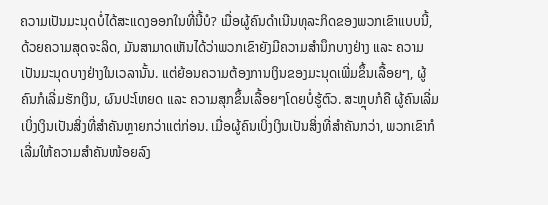ຄວາມເປັນມະນຸດບໍ່ໄດ້ສະແດງອອກໃນທີ່ນີ້ບໍ? ເມື່ອຜູ້ຄົນດຳເນີນທຸລະກິດຂອງພວກເຂົາແບບນີ້, ດ້ວຍຄວາມສຸດຈະລິດ, ມັນສາມາດເຫັນໄດ້ວ່າພວກເຂົາຍັງມີຄວາມສຳນຶກບາງຢ່າງ ແລະ ຄວາມເປັນມະນຸດບາງຢ່າງໃນເວລານັ້ນ. ແຕ່ຍ້ອນຄວາມຕ້ອງການເງິນຂອງມະນຸດເພີ່ມຂຶ້ນເລື້ອຍໆ, ຜູ້ຄົນກໍເລີ່ມຮັກເງິນ, ຜົນປະໂຫຍດ ແລະ ຄວາມສຸກຂຶ້ນເລື້ອຍໆໂດຍບໍ່ຮູ້ຕົວ. ສະຫຼຸບກໍຄື ຜູ້ຄົນເລີ່ມເບິ່ງເງິນເປັນສິ່ງທີ່ສຳຄັນຫຼາຍກວ່າແຕ່ກ່ອນ. ເມື່ອຜູ້ຄົນເບິ່ງເງິນເປັນສິ່ງທີ່ສຳຄັນກວ່າ, ພວກເຂົາກໍເລີ່ມໃຫ້ຄວາມສຳຄັນໜ້ອຍລົງ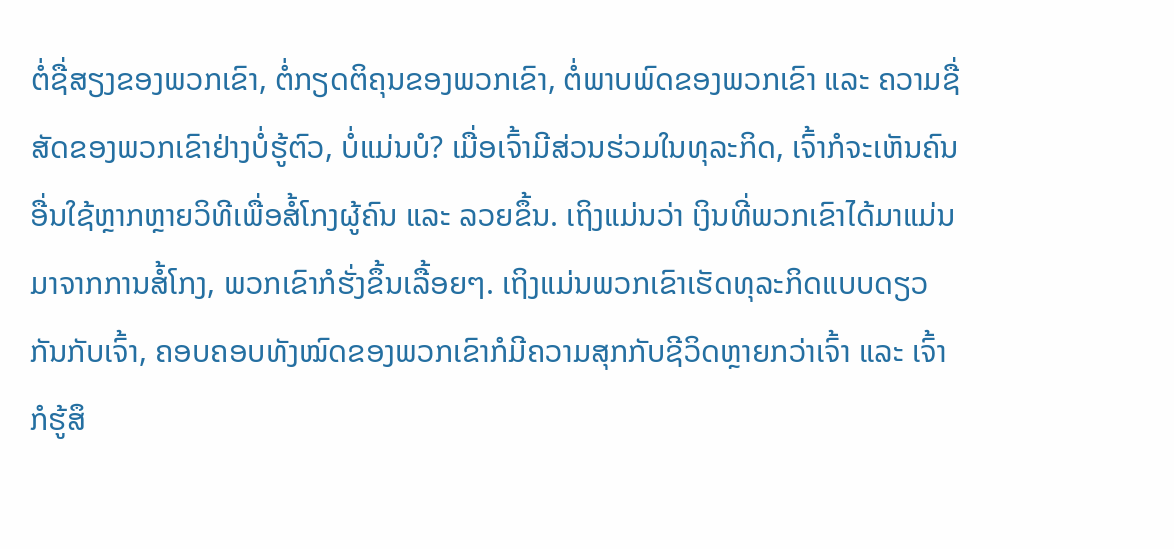ຕໍ່ຊື່ສຽງຂອງພວກເຂົາ, ຕໍ່ກຽດຕິຄຸນຂອງພວກເຂົາ, ຕໍ່ພາບພົດຂອງພວກເຂົາ ແລະ ຄວາມຊື່ສັດຂອງພວກເຂົາຢ່າງບໍ່ຮູ້ຕົວ, ບໍ່ແມ່ນບໍ? ເມື່ອເຈົ້າມີສ່ວນຮ່ວມໃນທຸລະກິດ, ເຈົ້າກໍຈະເຫັນຄົນອື່ນໃຊ້ຫຼາກຫຼາຍວິທີເພື່ອສໍ້ໂກງຜູ້ຄົນ ແລະ ລວຍຂຶ້ນ. ເຖິງແມ່ນວ່າ ເງິນທີ່ພວກເຂົາໄດ້ມາແມ່ນມາຈາກການສໍ້ໂກງ, ພວກເຂົາກໍຮັ່ງຂຶ້ນເລື້ອຍໆ. ເຖິງແມ່ນພວກເຂົາເຮັດທຸລະກິດແບບດຽວກັນກັບເຈົ້າ, ຄອບຄອບທັງໝົດຂອງພວກເຂົາກໍມີຄວາມສຸກກັບຊີວິດຫຼາຍກວ່າເຈົ້າ ແລະ ເຈົ້າກໍຮູ້ສຶ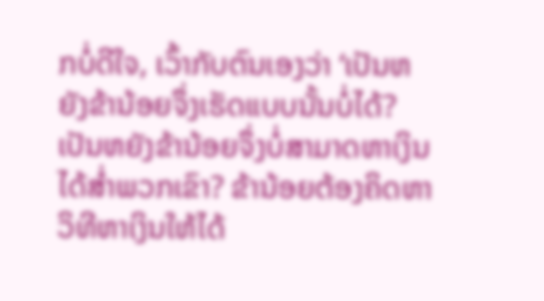ກບໍ່ດີໃຈ, ເວົ້າກັບຕົນເອງວ່າ ‘ເປັນຫຍັງຂ້ານ້ອຍຈຶ່ງເຮັດແບບນັ້ນບໍ່ໄດ້? ເປັນຫຍັງຂ້ານ້ອຍຈຶ່ງບໍ່ສາມາດຫາເງິນໄດ້ສໍ່າພວກເຂົາ? ຂ້ານ້ອຍຕ້ອງຄິດຫາວິທີຫາເງິນໃຫ້ໄດ້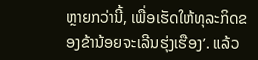ຫຼາຍກວ່ານີ້, ເພື່ອເຮັດໃຫ້ທຸລະກິດຂອງຂ້ານ້ອຍຈະເລີນຮຸ່ງເຮືອງ’. ແລ້ວ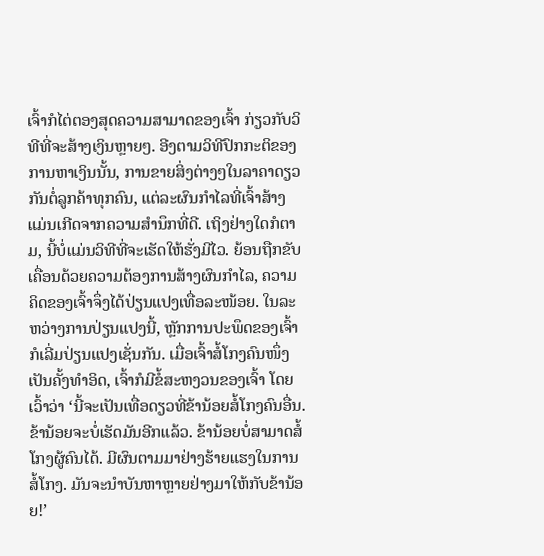ເຈົ້າກໍໄຕ່ຕອງສຸດຄວາມສາມາດຂອງເຈົ້າ ກ່ຽວກັບວິທີທີ່ຈະສ້າງເງິນຫຼາຍໆ. ອີງຕາມວິທີປົກກະຕິຂອງການຫາເງິນນັ້ນ, ການຂາຍສິ່ງຕ່າງໆໃນລາຄາດຽວກັນຕໍ່ລູກຄ້າທຸກຄົນ, ແຕ່ລະຜົນກຳໄລທີ່ເຈົ້າສ້າງແມ່ນເກີດຈາກຄວາມສຳນຶກທີ່ດີ. ເຖິງຢ່າງໃດກໍຕາມ, ນີ້ບໍ່ແມ່ນວິທີທີ່ຈະເຮັດໃຫ້ຮັ່ງມີໄວ. ຍ້ອນຖືກຂັບເຄື່ອນດ້ວຍຄວາມຕ້ອງການສ້າງຜົນກຳໄລ, ຄວາມຄິດຂອງເຈົ້າຈຶ່ງໄດ້ປ່ຽນແປງເທື່ອລະໜ້ອຍ. ໃນລະຫວ່າງການປ່ຽນແປງນີ້, ຫຼັກການປະພຶດຂອງເຈົ້າກໍເລີ່ມປ່ຽນແປງເຊັ່ນກັນ. ເມື່ອເຈົ້າສໍ້ໂກງຄົນໜຶ່ງເປັນຄັ້ງທໍາອິດ, ເຈົ້າກໍມີຂໍ້ສະຫງວນຂອງເຈົ້າ ໂດຍເວົ້າວ່າ ‘ນີ້ຈະເປັນເທື່ອດຽວທີ່ຂ້ານ້ອຍສໍ້ໂກງຄົນອື່ນ. ຂ້ານ້ອຍຈະບໍ່ເຮັດມັນອີກແລ້ວ. ຂ້ານ້ອຍບໍ່ສາມາດສໍ້ໂກງຜູ້ຄົນໄດ້. ມີຜົນຕາມມາຢ່າງຮ້າຍແຮງໃນການສໍ້ໂກງ. ມັນຈະນໍາບັນຫາຫຼາຍຢ່າງມາໃຫ້ກັບຂ້ານ້ອຍ!’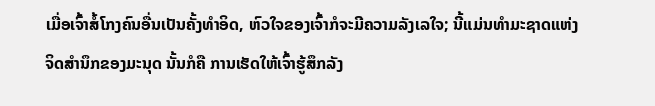ເມື່ອເຈົ້າສໍ້ໂກງຄົນອື່ນເປັນຄັ້ງທໍາອິດ, ຫົວໃຈຂອງເຈົ້າກໍຈະມີຄວາມລັງເລໃຈ; ນີ້ແມ່ນທໍາມະຊາດແຫ່ງຈິດສຳນຶກຂອງມະນຸດ ນັ້ນກໍຄື ການເຮັດໃຫ້ເຈົ້າຮູ້ສຶກລັງ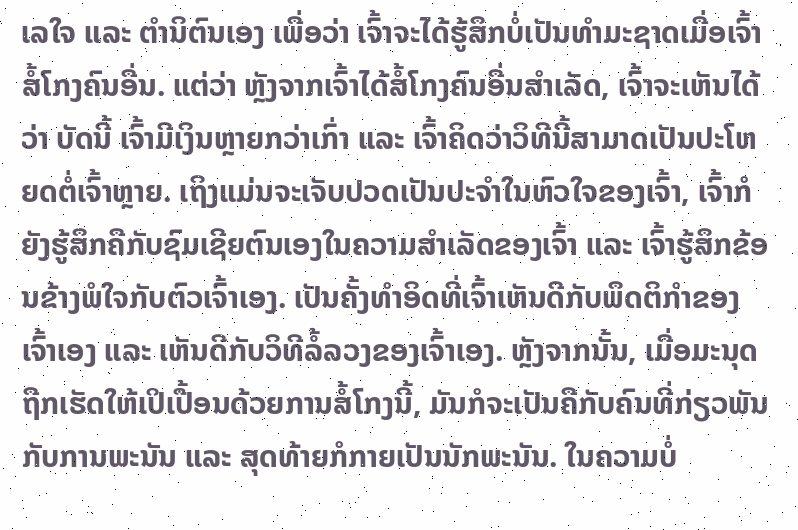ເລໃຈ ແລະ ຕໍານິຕົນເອງ ເພື່ອວ່າ ເຈົ້າຈະໄດ້ຮູ້ສຶກບໍ່ເປັນທຳມະຊາດເມື່ອເຈົ້າສໍ້ໂກງຄົນອື່ນ. ແຕ່ວ່າ ຫຼັງຈາກເຈົ້າໄດ້ສໍ້ໂກງຄົນອື່ນສຳເລັດ, ເຈົ້າຈະເຫັນໄດ້ວ່າ ບັດນີ້ ເຈົ້າມີເງິນຫຼາຍກວ່າເກົ່າ ແລະ ເຈົ້າຄິດວ່າວິທີນີ້ສາມາດເປັນປະໂຫຍດຕໍ່ເຈົ້າຫຼາຍ. ເຖິງແມ່ນຈະເຈັບປວດເປັນປະຈຳໃນຫົວໃຈຂອງເຈົ້າ, ເຈົ້າກໍຍັງຮູ້ສຶກຄືກັບຊົມເຊີຍຕົນເອງໃນຄວາມສຳເລັດຂອງເຈົ້າ ແລະ ເຈົ້າຮູ້ສຶກຂ້ອນຂ້າງພໍໃຈກັບຕົວເຈົ້າເອງ. ເປັນຄັ້ງທຳອິດທີ່ເຈົ້າເຫັນດີກັບພຶດຕິກຳຂອງເຈົ້າເອງ ແລະ ເຫັນດີກັບວິທີລໍ້ລວງຂອງເຈົ້າເອງ. ຫຼັງຈາກນັ້ນ, ເມື່ອມະນຸດຖືກເຮັດໃຫ້ເປິເປື້ອນດ້ວຍການສໍ້ໂກງນີ້, ມັນກໍຈະເປັນຄືກັບຄົນທີ່ກ່ຽວພັນກັບການພະນັນ ແລະ ສຸດທ້າຍກໍກາຍເປັນນັກພະນັນ. ໃນຄວາມບໍ່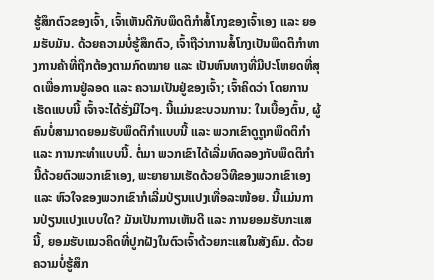ຮູ້ສຶກຕົວຂອງເຈົ້າ, ເຈົ້າເຫັນດີກັບພຶດຕິກຳສໍ້ໂກງຂອງເຈົ້າເອງ ແລະ ຍອມຮັບມັນ. ດ້ວຍຄວາມບໍ່ຮູ້ສຶກຕົວ, ເຈົ້າຖືວ່າການສໍ້ໂກງເປັນພຶດຕິກຳທາງການຄ້າທີ່ຖືກຕ້ອງຕາມກົດໝາຍ ແລະ ເປັນຫົນທາງທີ່ມີປະໂຫຍດທີ່ສຸດເພື່ອການຢູ່ລອດ ແລະ ຄວາມເປັນຢູ່ຂອງເຈົ້າ; ເຈົ້າຄິດວ່າ ໂດຍການເຮັດແບບນີ້ ເຈົ້າຈະໄດ້ຮັ່ງມີໄວໆ. ນີ້ແມ່ນຂະບວນການ: ໃນເບື້ອງຕົ້ນ, ຜູ້ຄົນບໍ່ສາມາດຍອມຮັບພຶດຕິກຳແບບນີ້ ແລະ ພວກເຂົາດູຖູກພຶດຕິກຳ ແລະ ການກະທຳແບບນີ້. ຕໍ່ມາ ພວກເຂົາໄດ້ເລີ່ມທົດລອງກັບພຶດຕິກຳນີ້ດ້ວຍຕົວພວກເຂົາເອງ, ພະຍາຍາມເຮັດດ້ວຍວິທີຂອງພວກເຂົາເອງ ແລະ ຫົວໃຈຂອງພວກເຂົາກໍເລີ່ມປ່ຽນແປງເທື່ອລະໜ້ອຍ. ນີ້ແມ່ນການປ່ຽນແປງແບບໃດ? ມັນເປັນການເຫັນດີ ແລະ ການຍອມຮັບກະແສນີ້, ຍອມຮັບແນວຄິດທີ່ປູກຝັງໃນຕົວເຈົ້າດ້ວຍກະແສໃນສັງຄົມ. ດ້ວຍຄວາມບໍ່ຮູ້ສຶກ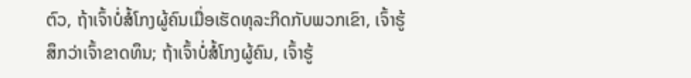ຕົວ, ຖ້າເຈົ້າບໍ່ສໍ້ໂກງຜູ້ຄົນເມື່ອເຮັດທຸລະກິດກັບພວກເຂົາ, ເຈົ້າຮູ້ສຶກວ່າເຈົ້າຂາດທຶນ; ຖ້າເຈົ້າບໍ່ສໍ້ໂກງຜູ້ຄົນ, ເຈົ້າຮູ້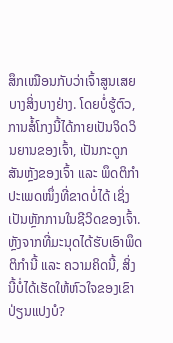ສຶກເໝືອນກັບວ່າເຈົ້າສູນເສຍບາງສິ່ງບາງຢ່າງ. ໂດຍບໍ່ຮູ້ຕົວ, ການສໍ້ໂກງນີ້ໄດ້ກາຍເປັນຈິດວິນຍານຂອງເຈົ້າ, ເປັນກະດູກສັນຫຼັງຂອງເຈົ້າ ແລະ ພຶດຕິກຳປະເພດໜຶ່ງທີ່ຂາດບໍ່ໄດ້ ເຊິ່ງເປັນຫຼັກການໃນຊີວິດຂອງເຈົ້າ. ຫຼັງຈາກທີ່ມະນຸດໄດ້ຮັບເອົາພຶດຕິກຳນີ້ ແລະ ຄວາມຄິດນີ້, ສິ່ງນີ້ບໍ່ໄດ້ເຮັດໃຫ້ຫົວໃຈຂອງເຂົາປ່ຽນແປງບໍ?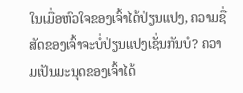ໃນເມື່ອຫົວໃຈຂອງເຈົ້າໄດ້ປ່ຽນແປງ, ຄວາມຊື່ສັດຂອງເຈົ້າຈະບໍ່ປ່ຽນແປງເຊັ່ນກັນບໍ? ຄວາມເປັນມະນຸດຂອງເຈົ້າໄດ້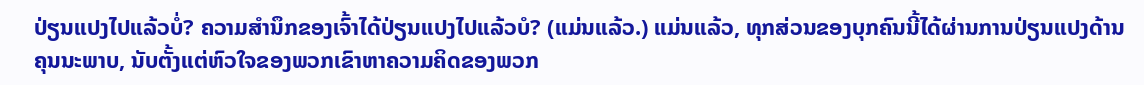ປ່ຽນແປງໄປແລ້ວບໍ່? ຄວາມສຳນຶກຂອງເຈົ້າໄດ້ປ່ຽນແປງໄປແລ້ວບໍ? (ແມ່ນແລ້ວ.) ແມ່ນແລ້ວ, ທຸກສ່ວນຂອງບຸກຄົນນີ້ໄດ້ຜ່ານການປ່ຽນແປງດ້ານຄຸນນະພາບ, ນັບຕັ້ງແຕ່ຫົວໃຈຂອງພວກເຂົາຫາຄວາມຄິດຂອງພວກ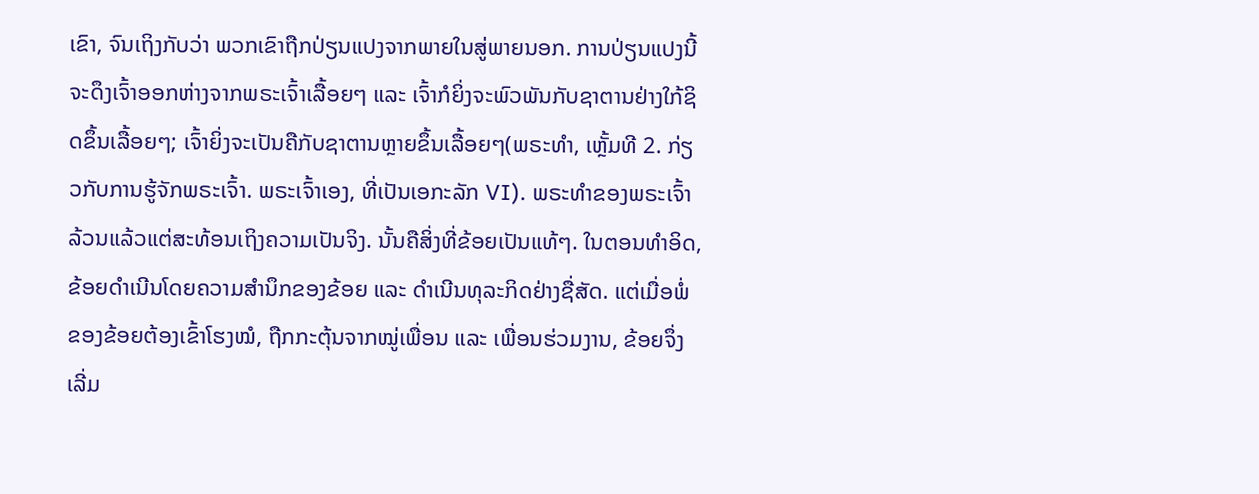ເຂົາ, ຈົນເຖິງກັບວ່າ ພວກເຂົາຖືກປ່ຽນແປງຈາກພາຍໃນສູ່ພາຍນອກ. ການປ່ຽນແປງນີ້ຈະດຶງເຈົ້າອອກຫ່າງຈາກພຣະເຈົ້າເລື້ອຍໆ ແລະ ເຈົ້າກໍຍິ່ງຈະພົວພັນກັບຊາຕານຢ່າງໃກ້ຊິດຂຶ້ນເລື້ອຍໆ; ເຈົ້າຍິ່ງຈະເປັນຄືກັບຊາຕານຫຼາຍຂຶ້ນເລື້ອຍໆ(ພຣະທຳ, ເຫຼັ້ມທີ 2. ກ່ຽວກັບການຮູ້ຈັກພຣະເຈົ້າ. ພຣະເຈົ້າເອງ, ທີ່ເປັນເອກະລັກ VI). ພຣະທຳຂອງພຣະເຈົ້າລ້ວນແລ້ວແຕ່ສະທ້ອນເຖິງຄວາມເປັນຈິງ. ນັ້ນຄືສິ່ງທີ່ຂ້ອຍເປັນແທ້ໆ. ໃນຕອນທໍາອິດ, ຂ້ອຍດຳເນີນໂດຍຄວາມສຳນຶກຂອງຂ້ອຍ ແລະ ດຳເນີນທຸລະກິດຢ່າງຊື່ສັດ. ແຕ່ເມື່ອພໍ່ຂອງຂ້ອຍຕ້ອງເຂົ້າໂຮງໝໍ, ຖືກກະຕຸ້ນຈາກໝູ່ເພື່ອນ ແລະ ເພື່ອນຮ່ວມງານ, ຂ້ອຍຈຶ່ງເລີ່ມ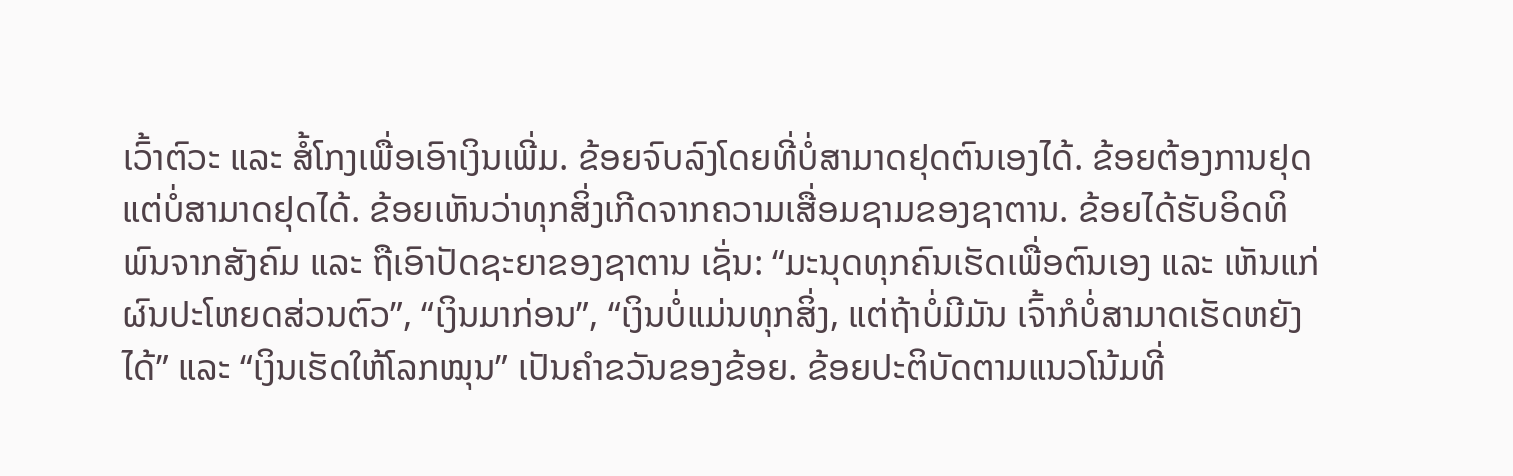ເວົ້າຕົວະ ແລະ ສໍ້ໂກງເພື່ອເອົາເງິນເພີ່ມ. ຂ້ອຍຈົບລົງໂດຍທີ່ບໍ່ສາມາດຢຸດຕົນເອງໄດ້. ຂ້ອຍຕ້ອງການຢຸດ ແຕ່ບໍ່ສາມາດຢຸດໄດ້. ຂ້ອຍເຫັນວ່າທຸກສິ່ງເກີດຈາກຄວາມເສື່ອມຊາມຂອງຊາຕານ. ຂ້ອຍໄດ້ຮັບອິດທິພົນຈາກສັງຄົມ ແລະ ຖືເອົາປັດຊະຍາຂອງຊາຕານ ເຊັ່ນ: “ມະນຸດທຸກຄົນເຮັດເພື່ອຕົນເອງ ແລະ ເຫັນແກ່ຜົນປະໂຫຍດສ່ວນຕົວ”, “ເງິນມາກ່ອນ”, “ເງິນບໍ່ແມ່ນທຸກສິ່ງ, ແຕ່ຖ້າບໍ່ມີມັນ ເຈົ້າກໍບໍ່ສາມາດເຮັດຫຍັງໄດ້” ແລະ “ເງິນເຮັດໃຫ້ໂລກໝຸນ” ເປັນຄຳຂວັນຂອງຂ້ອຍ. ຂ້ອຍປະຕິບັດຕາມແນວໂນ້ມທີ່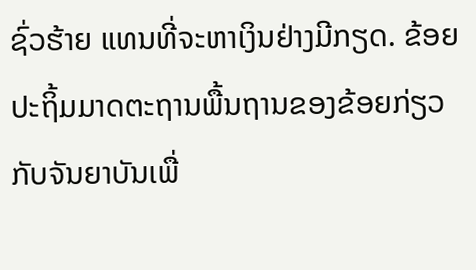ຊົ່ວຮ້າຍ ແທນທີ່ຈະຫາເງິນຢ່າງມີກຽດ. ຂ້ອຍປະຖິ້ມມາດຕະຖານພື້ນຖານຂອງຂ້ອຍກ່ຽວກັບຈັນຍາບັນເພື່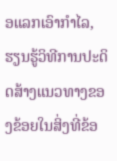ອແລກເອົາກຳໄລ, ຮຽນຮູ້ວິທີການປະດິດສ້າງແນວທາງຂອງຂ້ອຍໃນສິ່ງທີ່ຂ້ອ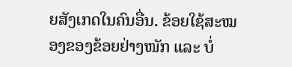ຍສັງເກດໃນຄົນອື່ນ. ຂ້ອຍໃຊ້ສະໝອງຂອງຂ້ອຍຢ່າງໜັກ ແລະ ບໍ່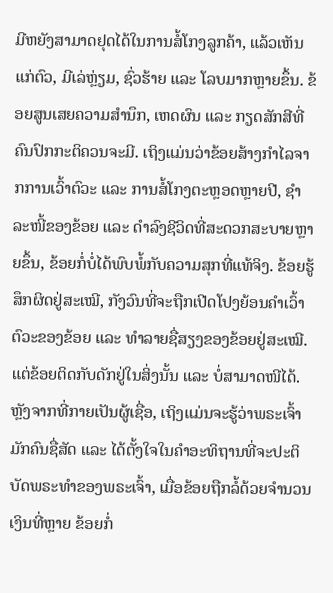ມີຫຍັງສາມາດຢຸດໄດ້ໃນການສໍ້ໂກງລູກຄ້າ, ແລ້ວເຫັນແກ່ຕົວ, ມີເລ່ຫຼ່ຽມ, ຊົ່ວຮ້າຍ ແລະ ໂລບມາກຫຼາຍຂຶ້ນ. ຂ້ອຍສູນເສຍຄວາມສໍານຶກ, ເຫດຜົນ ແລະ ກຽດສັກສີທີ່ຄົນປົກກະຕິຄວນຈະມີ. ເຖິງແມ່ນວ່າຂ້ອຍສ້າງກຳໄລຈາກການເວົ້າຕົວະ ແລະ ການສໍ້ໂກງຕະຫຼອດຫຼາຍປີ, ຊໍາລະໜີ້ຂອງຂ້ອຍ ແລະ ດຳລົງຊີວິດທີ່ສະດວກສະບາຍຫຼາຍຂຶ້ນ, ຂ້ອຍກໍ່ບໍ່ໄດ້ພົບພໍ້ກັບຄວາມສຸກທີ່ແທ້ຈິງ. ຂ້ອຍຮູ້ສຶກຜິດຢູ່ສະເໝີ, ກັງວົນທີ່ຈະຖືກເປີດໂປງຍ້ອນຄຳເວົ້າຕົວະຂອງຂ້ອຍ ແລະ ທຳລາຍຊື່ສຽງຂອງຂ້ອຍຢູ່ສະເໝີ. ແຕ່ຂ້ອຍຕິດກັບດັກຢູ່ໃນສິ່ງນັ້ນ ແລະ ບໍ່ສາມາດໜີໄດ້. ຫຼັງຈາກທີ່ກາຍເປັນຜູ້ເຊື່ອ, ເຖິງແມ່ນຈະຮູ້ວ່າພຣະເຈົ້າມັກຄົນຊື່ສັດ ແລະ ໄດ້ຕັ້ງໃຈໃນຄຳອະທິຖານທີ່ຈະປະຕິບັດພຣະທຳຂອງພຣະເຈົ້າ, ເມື່ອຂ້ອຍຖືກລໍ້ດ້ວຍຈຳນວນເງິນທີ່ຫຼາຍ ຂ້ອຍກໍ່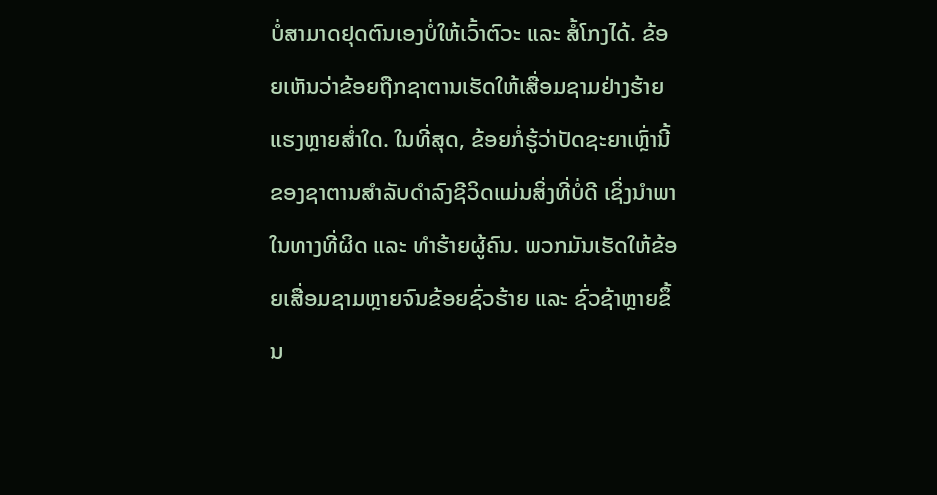ບໍ່ສາມາດຢຸດຕົນເອງບໍ່ໃຫ້ເວົ້າຕົວະ ແລະ ສໍ້ໂກງໄດ້. ຂ້ອຍເຫັນວ່າຂ້ອຍຖືກຊາຕານເຮັດໃຫ້ເສື່ອມຊາມຢ່າງຮ້າຍແຮງຫຼາຍສໍ່າໃດ. ໃນທີ່ສຸດ, ຂ້ອຍກໍ່ຮູ້ວ່າປັດຊະຍາເຫຼົ່ານີ້ຂອງຊາຕານສໍາລັບດໍາລົງຊີວິດແມ່ນສິ່ງທີ່ບໍ່ດີ ເຊິ່ງນໍາພາໃນທາງທີ່ຜິດ ແລະ ທຳຮ້າຍຜູ້ຄົນ. ພວກມັນເຮັດໃຫ້ຂ້ອຍເສື່ອມຊາມຫຼາຍຈົນຂ້ອຍຊົ່ວຮ້າຍ ແລະ ຊົ່ວຊ້າຫຼາຍຂຶ້ນ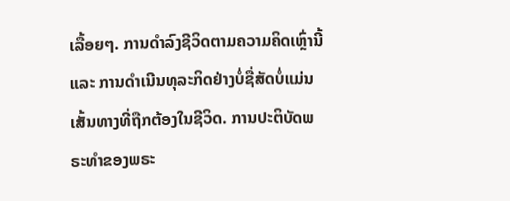ເລື້ອຍໆ. ການດໍາລົງຊີວິດຕາມຄວາມຄິດເຫຼົ່ານີ້ ແລະ ການດໍາເນີນທຸລະກິດຢ່າງບໍ່ຊື່ສັດບໍ່ແມ່ນເສັ້ນທາງທີ່ຖືກຕ້ອງໃນຊີວິດ. ການປະຕິບັດພຣະທຳຂອງພຣະ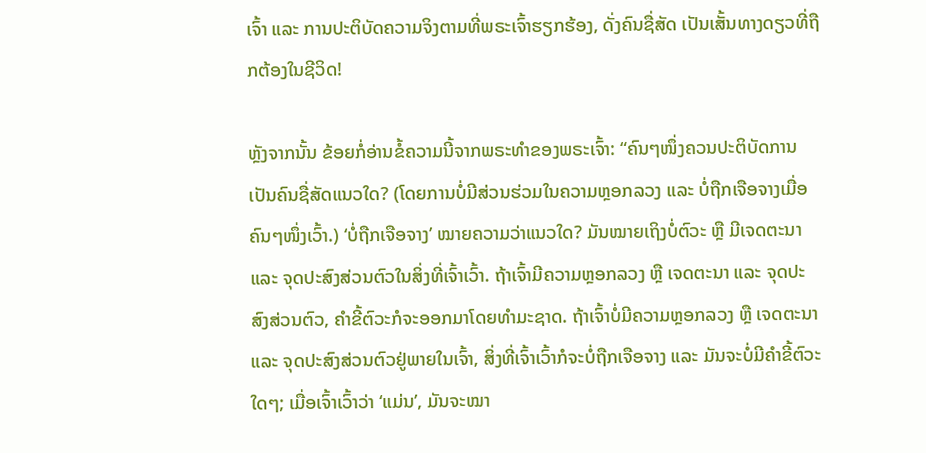ເຈົ້າ ແລະ ການປະຕິບັດຄວາມຈິງຕາມທີ່ພຣະເຈົ້າຮຽກຮ້ອງ, ດັ່ງຄົນຊື່ສັດ ເປັນເສັ້ນທາງດຽວທີ່ຖືກຕ້ອງໃນຊີວິດ!

ຫຼັງຈາກນັ້ນ ຂ້ອຍກໍ່ອ່ານຂໍ້ຄວາມນີ້ຈາກພຣະທຳຂອງພຣະເຈົ້າ: “ຄົນໆໜຶ່ງຄວນປະຕິບັດການເປັນຄົນຊື່ສັດແນວໃດ? (ໂດຍການບໍ່ມີສ່ວນຮ່ວມໃນຄວາມຫຼອກລວງ ແລະ ບໍ່ຖືກເຈືອຈາງເມື່ອຄົນໆໜຶ່ງເວົ້າ.) ‘ບໍ່ຖືກເຈືອຈາງ’ ໝາຍຄວາມວ່າແນວໃດ? ມັນໝາຍເຖິງບໍ່ຕົວະ ຫຼື ມີເຈດຕະນາ ແລະ ຈຸດປະສົງສ່ວນຕົວໃນສິ່ງທີ່ເຈົ້າເວົ້າ. ຖ້າເຈົ້າມີຄວາມຫຼອກລວງ ຫຼື ເຈດຕະນາ ແລະ ຈຸດປະສົງສ່ວນຕົວ, ຄຳຂີ້ຕົວະກໍຈະອອກມາໂດຍທຳມະຊາດ. ຖ້າເຈົ້າບໍ່ມີຄວາມຫຼອກລວງ ຫຼື ເຈດຕະນາ ແລະ ຈຸດປະສົງສ່ວນຕົວຢູ່ພາຍໃນເຈົ້າ, ສິ່ງທີ່ເຈົ້າເວົ້າກໍຈະບໍ່ຖືກເຈືອຈາງ ແລະ ມັນຈະບໍ່ມີຄຳຂີ້ຕົວະໃດໆ; ເມື່ອເຈົ້າເວົ້າວ່າ ‘ແມ່ນ’, ມັນຈະໝາ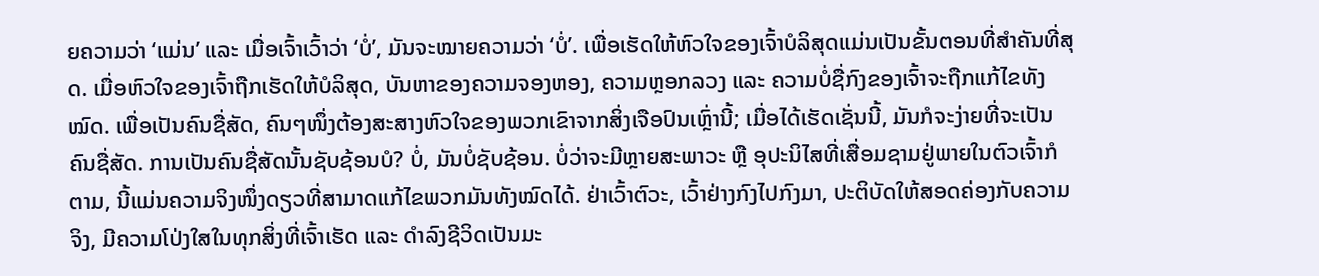ຍຄວາມວ່າ ‘ແມ່ນ’ ແລະ ເມື່ອເຈົ້າເວົ້າວ່າ ‘ບໍ່’, ມັນຈະໝາຍຄວາມວ່າ ‘ບໍ່’. ເພື່ອເຮັດໃຫ້ຫົວໃຈຂອງເຈົ້າບໍລິສຸດແມ່ນເປັນຂັ້ນຕອນທີ່ສໍາຄັນທີ່ສຸດ. ເມື່ອຫົວໃຈຂອງເຈົ້າຖືກເຮັດໃຫ້ບໍລິສຸດ, ບັນຫາຂອງຄວາມຈອງຫອງ, ຄວາມຫຼອກລວງ ແລະ ຄວາມບໍ່ຊື່ກົງຂອງເຈົ້າຈະຖືກແກ້ໄຂທັງໝົດ. ເພື່ອເປັນຄົນຊື່ສັດ, ຄົນໆໜຶ່ງຕ້ອງສະສາງຫົວໃຈຂອງພວກເຂົາຈາກສິ່ງເຈືອປົນເຫຼົ່ານີ້; ເມື່ອໄດ້ເຮັດເຊັ່ນນີ້, ມັນກໍຈະງ່າຍທີ່ຈະເປັນຄົນຊື່ສັດ. ການເປັນຄົນຊື່ສັດນັ້ນຊັບຊ້ອນບໍ? ບໍ່, ມັນບໍ່ຊັບຊ້ອນ. ບໍ່ວ່າຈະມີຫຼາຍສະພາວະ ຫຼື ອຸປະນິໄສທີ່ເສື່ອມຊາມຢູ່ພາຍໃນຕົວເຈົ້າກໍຕາມ, ນີ້ແມ່ນຄວາມຈິງໜຶ່ງດຽວທີ່ສາມາດແກ້ໄຂພວກມັນທັງໝົດໄດ້. ຢ່າເວົ້າຕົວະ, ເວົ້າຢ່າງກົງໄປກົງມາ, ປະຕິບັດໃຫ້ສອດຄ່ອງກັບຄວາມຈິງ, ມີຄວາມໂປ່ງໃສໃນທຸກສິ່ງທີ່ເຈົ້າເຮັດ ແລະ ດຳລົງຊີວິດເປັນມະ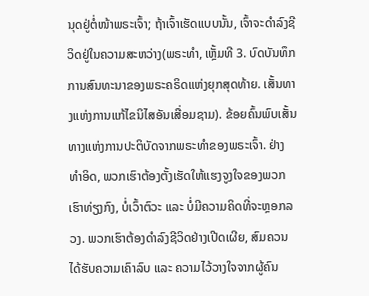ນຸດຢູ່ຕໍ່ໜ້າພຣະເຈົ້າ; ຖ້າເຈົ້າເຮັດແບບນັ້ນ, ເຈົ້າຈະດຳລົງຊີວິດຢູ່ໃນຄວາມສະຫວ່າງ(ພຣະທຳ, ເຫຼັ້ມທີ 3. ບົດບັນທຶກການສົນທະນາຂອງພຣະຄຣິດແຫ່ງຍຸກສຸດທ້າຍ. ເສັ້ນທາງແຫ່ງການແກ້ໄຂນິໄສອັນເສື່ອມຊາມ). ຂ້ອຍຄົ້ນພົບເສັ້ນທາງແຫ່ງການປະຕິບັດຈາກພຣະທຳຂອງພຣະເຈົ້າ. ຢ່າງທຳອິດ, ພວກເຮົາຕ້ອງຕັ້ງເຮັດໃຫ້ແຮງຈູງໃຈຂອງພວກເຮົາທ່ຽງກົງ, ບໍ່ເວົ້າຕົວະ ແລະ ບໍ່ມີຄວາມຄິດທີ່ຈະຫຼອກລວງ. ພວກເຮົາຕ້ອງດໍາລົງຊີວິດຢ່າງເປີດເຜີຍ, ສົມຄວນໄດ້ຮັບຄວາມເຄົາລົບ ແລະ ຄວາມໄວ້ວາງໃຈຈາກຜູ້ຄົນ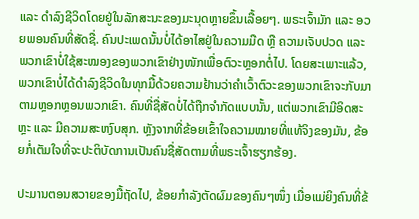ແລະ ດໍາລົງຊີວິດໂດຍຢູ່ໃນລັກສະນະຂອງມະນຸດຫຼາຍຂຶ້ນເລື້ອຍໆ. ພຣະເຈົ້າມັກ ແລະ ອວຍພອນຄົນທີ່ສັດຊື່. ຄົນປະເພດນັ້ນບໍ່ໄດ້ອາໄສຢູ່ໃນຄວາມມືດ ຫຼື ຄວາມເຈັບປວດ ແລະ ພວກເຂົາບໍ່ໃຊ້ສະໝອງຂອງພວກເຂົາຢ່າງໜັກເພື່ອຕົວະຫຼອກຕໍ່ໄປ. ໂດຍສະເພາະແລ້ວ, ພວກເຂົາບໍ່ໄດ້ດໍາລົງຊີວິດໃນທຸກມື້ດ້ວຍຄວາມຢ້ານວ່າຄໍາເວົ້າຕົວະຂອງພວກເຂົາຈະກັບມາຕາມຫຼອກຫຼອນພວກເຂົາ. ຄົນທີ່ຊື່ສັດບໍ່ໄດ້ຖືກຈຳກັດແບບນັ້ນ, ແຕ່ພວກເຂົາມີອິດສະຫຼະ ແລະ ມີຄວາມສະຫງົບສຸກ. ຫຼັງຈາກທີ່ຂ້ອຍເຂົ້າໃຈຄວາມໝາຍທີ່ແທ້ຈິງຂອງມັນ, ຂ້ອຍກໍ່ເຕັມໃຈທີ່ຈະປະຕິບັດການເປັນຄົນຊື່ສັດຕາມທີ່ພຣະເຈົ້າຮຽກຮ້ອງ.

ປະມານຕອນສວາຍຂອງມື້ຖັດໄປ, ຂ້ອຍກຳລັງຕັດຜົມຂອງຄົນໆໜຶ່ງ ເມື່ອແມ່ຍິງຄົນທີ່ຂ້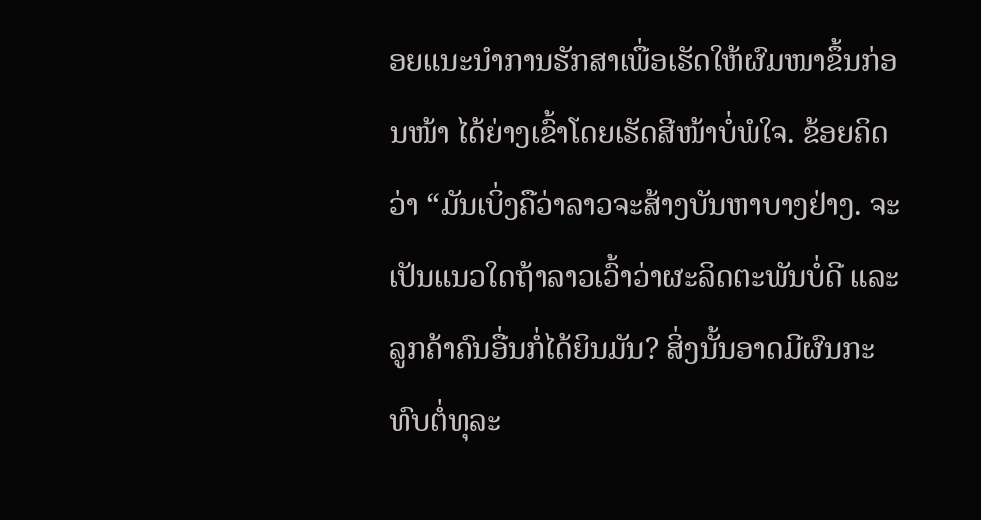ອຍແນະນໍາການຮັກສາເພື່ອເຮັດໃຫ້ຜົມໜາຂຶ້ນກ່ອນໜ້າ ໄດ້ຍ່າງເຂົ້າໂດຍເຮັດສີໜ້າບໍ່ພໍໃຈ. ຂ້ອຍຄິດວ່າ “ມັນເບິ່ງຄືວ່າລາວຈະສ້າງບັນຫາບາງຢ່າງ. ຈະເປັນແນວໃດຖ້າລາວເວົ້າວ່າຜະລິດຕະພັນບໍ່ດີ ແລະ ລູກຄ້າຄົນອື່ນກໍ່ໄດ້ຍິນມັນ? ສິ່ງນັ້ນອາດມີຜົນກະທົບຕໍ່ທຸລະ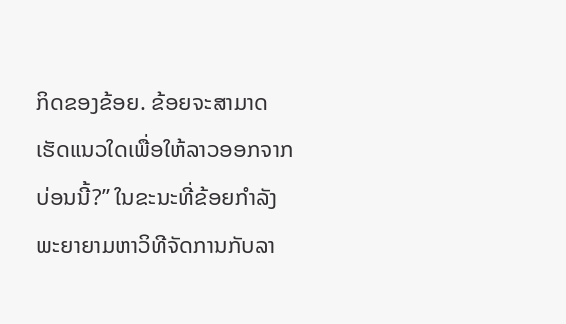ກິດຂອງຂ້ອຍ. ຂ້ອຍຈະສາມາດເຮັດແນວໃດເພື່ອໃຫ້ລາວອອກຈາກບ່ອນນີ້?” ໃນຂະນະທີ່ຂ້ອຍກໍາລັງພະຍາຍາມຫາວິທີຈັດການກັບລາ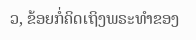ວ, ຂ້ອຍກໍ່ຄິດເຖິງພຣະທຳຂອງ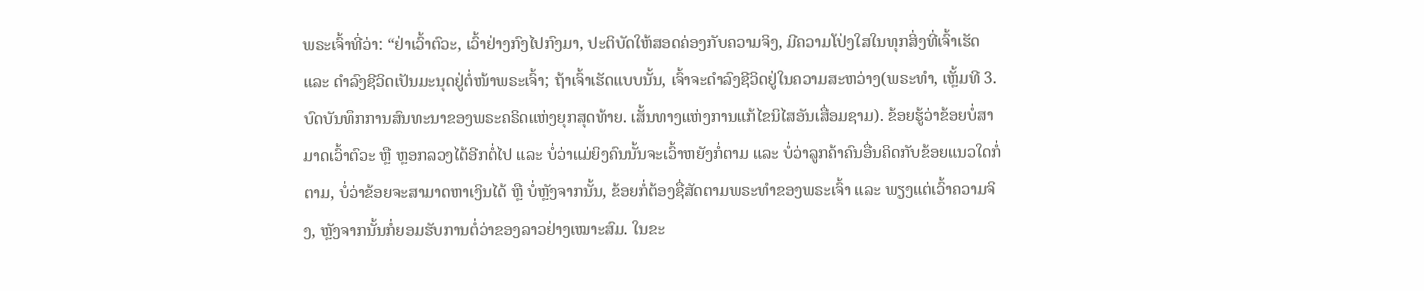ພຣະເຈົ້າທີ່ວ່າ: “ຢ່າເວົ້າຕົວະ, ເວົ້າຢ່າງກົງໄປກົງມາ, ປະຕິບັດໃຫ້ສອດຄ່ອງກັບຄວາມຈິງ, ມີຄວາມໂປ່ງໃສໃນທຸກສິ່ງທີ່ເຈົ້າເຮັດ ແລະ ດຳລົງຊີວິດເປັນມະນຸດຢູ່ຕໍ່ໜ້າພຣະເຈົ້າ; ຖ້າເຈົ້າເຮັດແບບນັ້ນ, ເຈົ້າຈະດຳລົງຊີວິດຢູ່ໃນຄວາມສະຫວ່າງ(ພຣະທຳ, ເຫຼັ້ມທີ 3. ບົດບັນທຶກການສົນທະນາຂອງພຣະຄຣິດແຫ່ງຍຸກສຸດທ້າຍ. ເສັ້ນທາງແຫ່ງການແກ້ໄຂນິໄສອັນເສື່ອມຊາມ). ຂ້ອຍຮູ້ວ່າຂ້ອຍບໍ່ສາມາດເວົ້າຕົວະ ຫຼື ຫຼອກລວງໄດ້ອີກຕໍ່ໄປ ແລະ ບໍ່ວ່າແມ່ຍິງຄົນນັ້ນຈະເວົ້າຫຍັງກໍ່ຕາມ ແລະ ບໍ່ວ່າລູກຄ້າຄົນອື່ນຄິດກັບຂ້ອຍແນວໃດກໍ່ຕາມ, ບໍ່ວ່າຂ້ອຍຈະສາມາດຫາເງິນໄດ້ ຫຼື ບໍ່ຫຼັງຈາກນັ້ນ, ຂ້ອຍກໍ່ຕ້ອງຊື່ສັດຕາມພຣະທຳຂອງພຣະເຈົ້າ ແລະ ພຽງແຕ່ເວົ້າຄວາມຈິງ, ຫຼັງຈາກນັ້ນກໍ່ຍອມຮັບການຕໍ່ວ່າຂອງລາວຢ່າງເໝາະສົມ. ໃນຂະ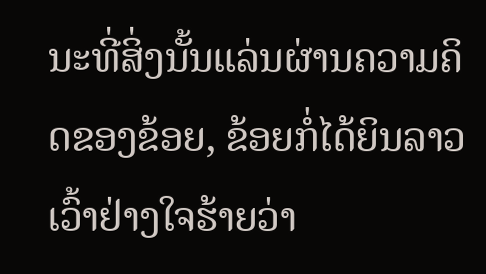ນະທີ່ສິ່ງນັ້ນແລ່ນຜ່ານຄວາມຄິດຂອງຂ້ອຍ, ຂ້ອຍກໍ່ໄດ້ຍິນລາວເວົ້າຢ່າງໃຈຮ້າຍວ່າ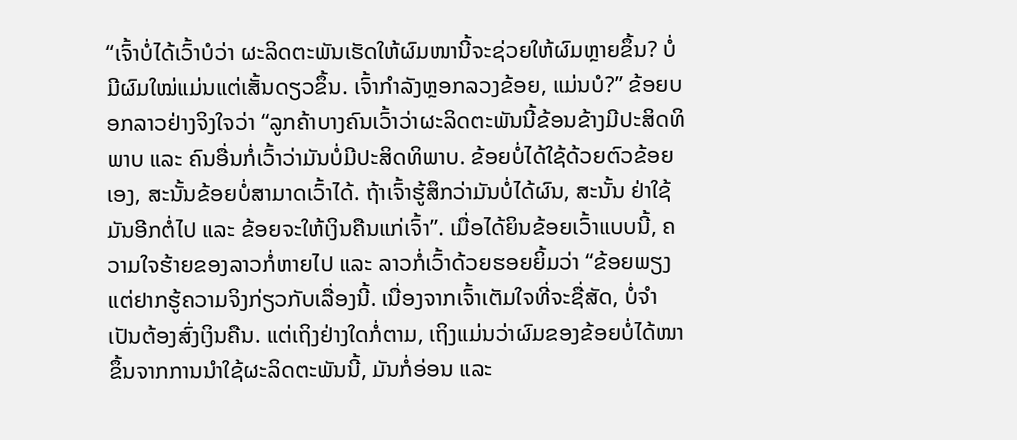“ເຈົ້າບໍ່ໄດ້ເວົ້າບໍວ່າ ຜະລິດຕະພັນເຮັດໃຫ້ຜົມໜານີ້ຈະຊ່ວຍໃຫ້ຜົມຫຼາຍຂຶ້ນ? ບໍ່ມີຜົມໃໝ່ແມ່ນແຕ່ເສັ້ນດຽວຂຶ້ນ. ເຈົ້າກຳລັງຫຼອກລວງຂ້ອຍ, ແມ່ນບໍ?” ຂ້ອຍບອກລາວຢ່າງຈິງໃຈວ່າ “ລູກຄ້າບາງຄົນເວົ້າວ່າຜະລິດຕະພັນນີ້ຂ້ອນຂ້າງມີປະສິດທິພາບ ແລະ ຄົນອື່ນກໍ່ເວົ້າວ່າມັນບໍ່ມີປະສິດທິພາບ. ຂ້ອຍບໍ່ໄດ້ໃຊ້ດ້ວຍຕົວຂ້ອຍເອງ, ສະນັ້ນຂ້ອຍບໍ່ສາມາດເວົ້າໄດ້. ຖ້າເຈົ້າຮູ້ສຶກວ່າມັນບໍ່ໄດ້ຜົນ, ສະນັ້ນ ຢ່າໃຊ້ມັນອີກຕໍ່ໄປ ແລະ ຂ້ອຍຈະໃຫ້ເງິນຄືນແກ່ເຈົ້າ”. ເມື່ອໄດ້ຍິນຂ້ອຍເວົ້າແບບນີ້, ຄວາມໃຈຮ້າຍຂອງລາວກໍ່ຫາຍໄປ ແລະ ລາວກໍ່ເວົ້າດ້ວຍຮອຍຍິ້ມວ່າ “ຂ້ອຍພຽງແຕ່ຢາກຮູ້ຄວາມຈິງກ່ຽວກັບເລື່ອງນີ້. ເນື່ອງຈາກເຈົ້າເຕັມໃຈທີ່ຈະຊື່ສັດ, ບໍ່ຈຳເປັນຕ້ອງສົ່ງເງິນຄືນ. ແຕ່ເຖິງຢ່າງໃດກໍ່ຕາມ, ເຖິງແມ່ນວ່າຜົມຂອງຂ້ອຍບໍ່ໄດ້ໜາຂຶ້ນຈາກການນໍາໃຊ້ຜະລິດຕະພັນນີ້, ມັນກໍ່ອ່ອນ ແລະ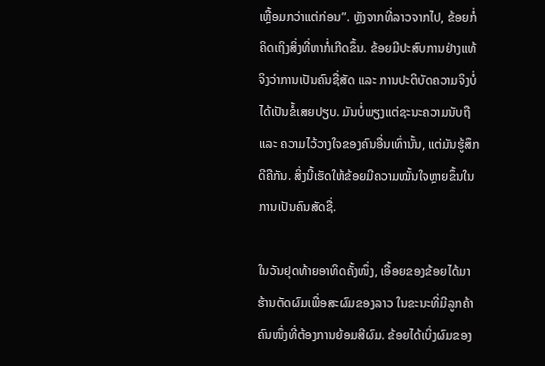ເຫຼື້ອມກວ່າແຕ່ກ່ອນ”. ຫຼັງຈາກທີ່ລາວຈາກໄປ, ຂ້ອຍກໍ່ຄິດເຖິງສິ່ງທີ່ຫາກໍ່ເກີດຂຶ້ນ. ຂ້ອຍມີປະສົບການຢ່າງແທ້ຈິງວ່າການເປັນຄົນຊື່ສັດ ແລະ ການປະຕິບັດຄວາມຈິງບໍ່ໄດ້ເປັນຂໍ້ເສຍປຽບ. ມັນບໍ່ພຽງແຕ່ຊະນະຄວາມນັບຖື ແລະ ຄວາມໄວ້ວາງໃຈຂອງຄົນອື່ນເທົ່ານັ້ນ, ແຕ່ມັນຮູ້ສຶກດີຄືກັນ. ສິ່ງນີ້ເຮັດໃຫ້ຂ້ອຍມີຄວາມໝັ້ນໃຈຫຼາຍຂຶ້ນໃນການເປັນຄົນສັດຊື່.

ໃນວັນຢຸດທ້າຍອາທິດຄັ້ງໜຶ່ງ, ເອື້ອຍຂອງຂ້ອຍໄດ້ມາຮ້ານຕັດຜົມເພື່ອສະຜົມຂອງລາວ ໃນຂະນະທີ່ມີລູກຄ້າຄົນໜຶ່ງທີ່ຕ້ອງການຍ້ອມສີຜົມ. ຂ້ອຍໄດ້ເບິ່ງຜົມຂອງ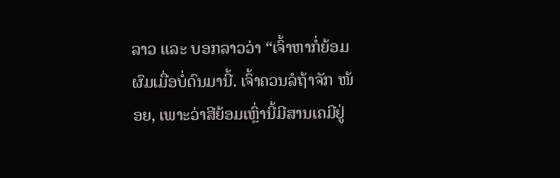ລາວ ແລະ ບອກລາວວ່າ “ເຈົ້າຫາກໍ່ຍ້ອມຜົມເມື່ອບໍ່ດົນມານີ້. ເຈົ້າຄວນລໍຖ້າຈັກ ໜ້ອຍ, ເພາະວ່າສີຍ້ອມເຫຼົ່ານີ້ມີສານເຄມີຢູ່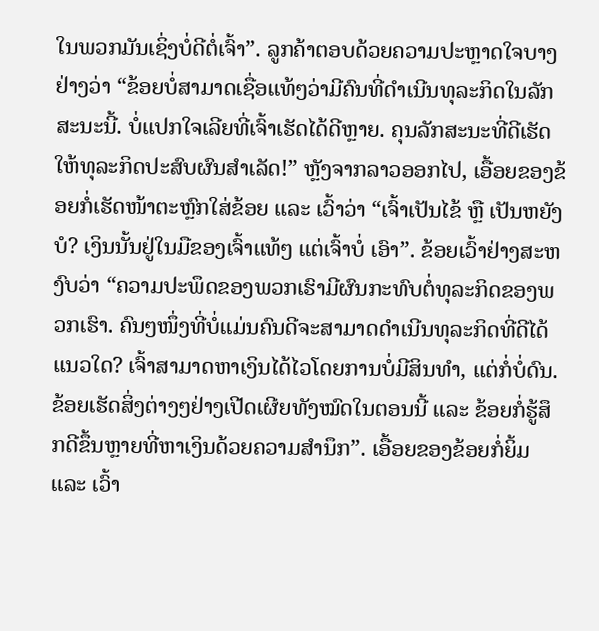ໃນພວກມັນເຊິ່ງບໍ່ດີຕໍ່ເຈົ້າ”. ລູກຄ້າຕອບດ້ວຍຄວາມປະຫຼາດໃຈບາງຢ່າງວ່າ “ຂ້ອຍບໍ່ສາມາດເຊື່ອແທ້ໆວ່າມີຄົນທີ່ດຳເນີນທຸລະກິດໃນລັກສະນະນີ້. ບໍ່ແປກໃຈເລີຍທີ່ເຈົ້າເຮັດໄດ້ດີຫຼາຍ. ຄຸນລັກສະນະທີ່ດີເຮັດໃຫ້ທຸລະກິດປະສົບຜົນສໍາເລັດ!” ຫຼັງຈາກລາວອອກໄປ, ເອື້ອຍຂອງຂ້ອຍກໍ່ເຮັດໜ້າຕະຫຼົກໃສ່ຂ້ອຍ ແລະ ເວົ້າວ່າ “ເຈົ້າເປັນໄຂ້ ຫຼື ເປັນຫຍັງບໍ? ເງິນນັ້ນຢູ່ໃນມືຂອງເຈົ້າແທ້ໆ ແຕ່ເຈົ້າບໍ່ ເອົາ”. ຂ້ອຍເວົ້າຢ່າງສະຫງົບວ່າ “ຄວາມປະພຶດຂອງພວກເຮົາມີຜົນກະທົບຕໍ່ທຸລະກິດຂອງພວກເຮົາ. ຄົນໆໜຶ່ງທີ່ບໍ່ແມ່ນຄົນດີຈະສາມາດດໍາເນີນທຸລະກິດທີ່ດີໄດ້ແນວໃດ? ເຈົ້າສາມາດຫາເງິນໄດ້ໄວໂດຍການບໍ່ມີສິນທຳ, ແຕ່ກໍ່ບໍ່ດົນ. ຂ້ອຍເຮັດສິ່ງຕ່າງໆຢ່າງເປີດເຜີຍທັງໝົດໃນຕອນນີ້ ແລະ ຂ້ອຍກໍ່ຮູ້ສຶກດີຂຶ້ນຫຼາຍທີ່ຫາເງິນດ້ວຍຄວາມສຳນຶກ”. ເອື້ອຍຂອງຂ້ອຍກໍ່ຍິ້ມ ແລະ ເວົ້າ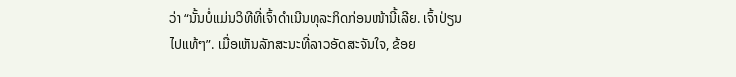ວ່າ “ນັ້ນບໍ່ແມ່ນວິທີທີ່ເຈົ້າດຳເນີນທຸລະກິດກ່ອນໜ້ານີ້ເລີຍ. ເຈົ້າປ່ຽນໄປແທ້ໆ”. ເມື່ອເຫັນລັກສະນະທີ່ລາວອັດສະຈັນໃຈ, ຂ້ອຍ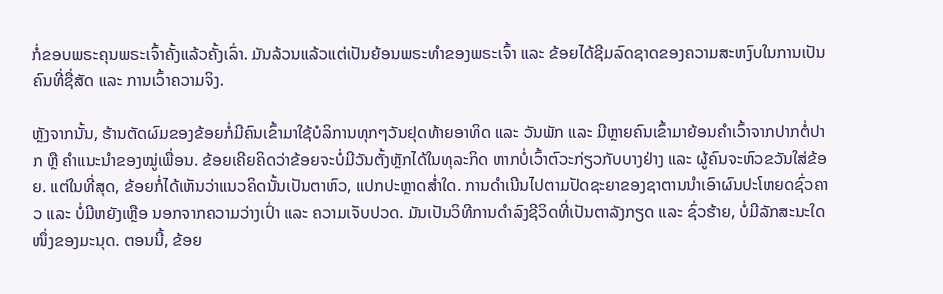ກໍ່ຂອບພຣະຄຸນພຣະເຈົ້າຄັ້ງແລ້ວຄັ້ງເລົ່າ. ມັນລ້ວນແລ້ວແຕ່ເປັນຍ້ອນພຣະທຳຂອງພຣະເຈົ້າ ແລະ ຂ້ອຍໄດ້ຊີມລົດຊາດຂອງຄວາມສະຫງົບໃນການເປັນຄົນທີ່ຊື່ສັດ ແລະ ການເວົ້າຄວາມຈິງ.

ຫຼັງຈາກນັ້ນ, ຮ້ານຕັດຜົມຂອງຂ້ອຍກໍ່ມີຄົນເຂົ້າມາໃຊ້ບໍລິການທຸກໆວັນຢຸດທ້າຍອາທິດ ແລະ ວັນພັກ ແລະ ມີຫຼາຍຄົນເຂົ້າມາຍ້ອນຄໍາເວົ້າຈາກປາກຕໍ່ປາກ ຫຼື ຄໍາແນະນໍາຂອງໝູ່ເພື່ອນ. ຂ້ອຍເຄີຍຄິດວ່າຂ້ອຍຈະບໍ່ມີວັນຕັ້ງຫຼັກໄດ້ໃນທຸລະກິດ ຫາກບໍ່ເວົ້າຕົວະກ່ຽວກັບບາງຢ່າງ ແລະ ຜູ້ຄົນຈະຫົວຂວັນໃສ່ຂ້ອຍ. ແຕ່ໃນທີ່ສຸດ, ຂ້ອຍກໍ່ໄດ້ເຫັນວ່າແນວຄິດນັ້ນເປັນຕາຫົວ, ແປກປະຫຼາດສໍ່າໃດ. ການດໍາເນີນໄປຕາມປັດຊະຍາຂອງຊາຕານນໍາເອົາຜົນປະໂຫຍດຊົ່ວຄາວ ແລະ ບໍ່ມີຫຍັງເຫຼືອ ນອກຈາກຄວາມວ່າງເປົ່າ ແລະ ຄວາມເຈັບປວດ. ມັນເປັນວິທີການດໍາລົງຊີວິດທີ່ເປັນຕາລັງກຽດ ແລະ ຊົ່ວຮ້າຍ, ບໍ່ມີລັກສະນະໃດໜຶ່ງຂອງມະນຸດ. ຕອນນີ້, ຂ້ອຍ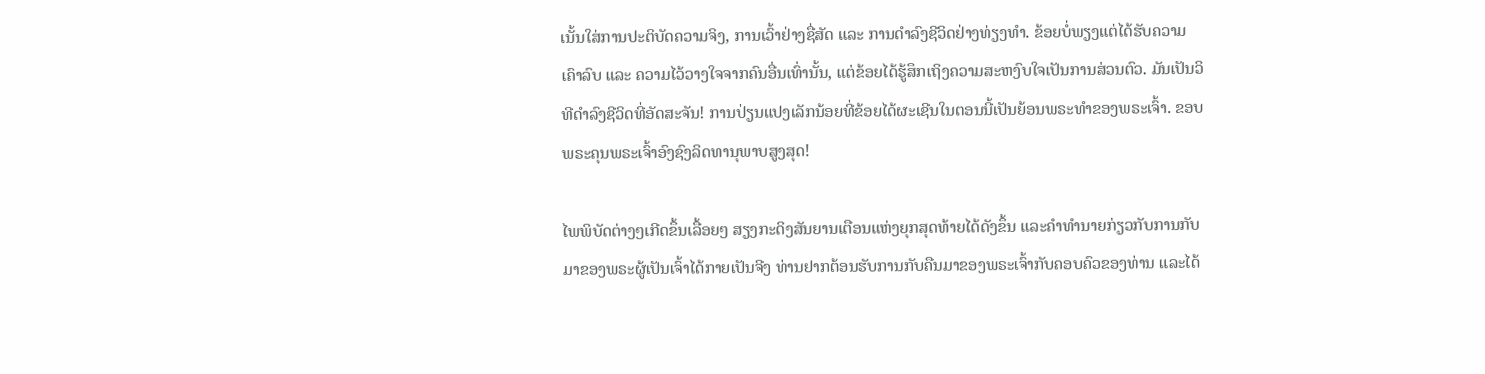ເນັ້ນໃສ່ການປະຕິບັດຄວາມຈິງ, ການເວົ້າຢ່າງຊື່ສັດ ແລະ ການດຳລົງຊີວິດຢ່າງທ່ຽງທຳ. ຂ້ອຍບໍ່ພຽງແຕ່ໄດ້ຮັບຄວາມເຄົາລົບ ແລະ ຄວາມໄວ້ວາງໃຈຈາກຄົນອື່ນເທົ່ານັ້ນ, ແຕ່ຂ້ອຍໄດ້ຮູ້ສຶກເຖິງຄວາມສະຫງົບໃຈເປັນການສ່ວນຕົວ. ມັນເປັນວິທີດຳລົງຊີວິດທີ່ອັດສະຈັນ! ການປ່ຽນແປງເລັກນ້ອຍທີ່ຂ້ອຍໄດ້ຜະເຊີນໃນຕອນນີ້ເປັນຍ້ອນພຣະທຳຂອງພຣະເຈົ້າ. ຂອບພຣະຄຸນພຣະເຈົ້າອົງຊົງລິດທານຸພາບສູງສຸດ!

ໄພພິບັດຕ່າງໆເກີດຂຶ້ນເລື້ອຍໆ ສຽງກະດິງສັນຍານເຕືອນແຫ່ງຍຸກສຸດທ້າຍໄດ້ດັງຂຶ້ນ ແລະຄໍາທໍານາຍກ່ຽວກັບການກັບມາຂອງພຣະຜູ້ເປັນເຈົ້າໄດ້ກາຍເປັນຈີງ ທ່ານຢາກຕ້ອນຮັບການກັບຄືນມາຂອງພຣະເຈົ້າກັບຄອບຄົວຂອງທ່ານ ແລະໄດ້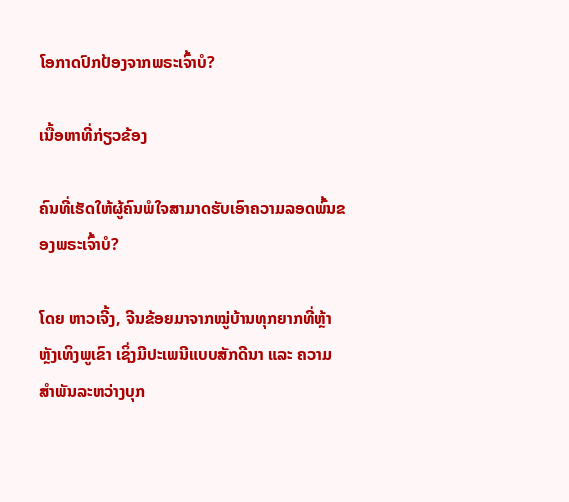ໂອກາດປົກປ້ອງຈາກພຣະເຈົ້າບໍ?

ເນື້ອຫາທີ່ກ່ຽວຂ້ອງ

ຄົນທີ່ເຮັດໃຫ້ຜູ້ຄົນພໍໃຈສາມາດຮັບເອົາຄວາມລອດພົ້ນຂອງພຣະເຈົ້າບໍ?

ໂດຍ ຫາວເຈີ້ງ, ຈີນຂ້ອຍມາຈາກໝູ່ບ້ານທຸກຍາກທີ່ຫຼ້າຫຼັງເທິງພູເຂົາ ເຊິ່ງມີປະເພນີແບບສັກດີນາ ແລະ ຄວາມສຳພັນລະຫວ່າງບຸກ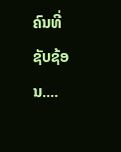ຄົນທີ່ຊັບຊ້ອນ....